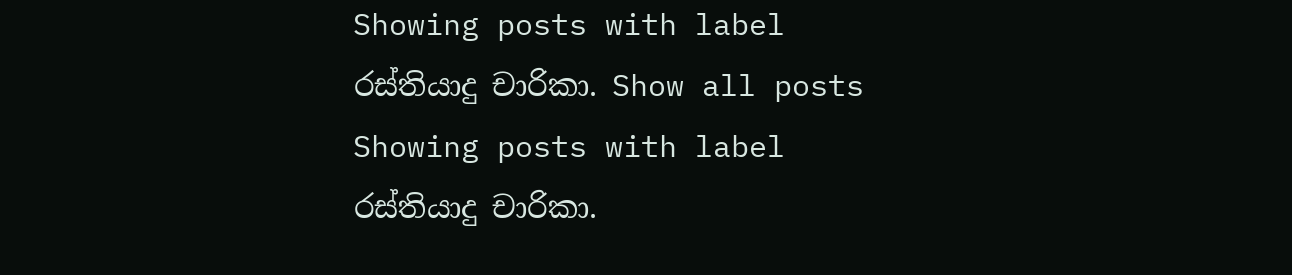Showing posts with label රස්තියාදු චාරිකා. Show all posts
Showing posts with label රස්තියාදු චාරිකා.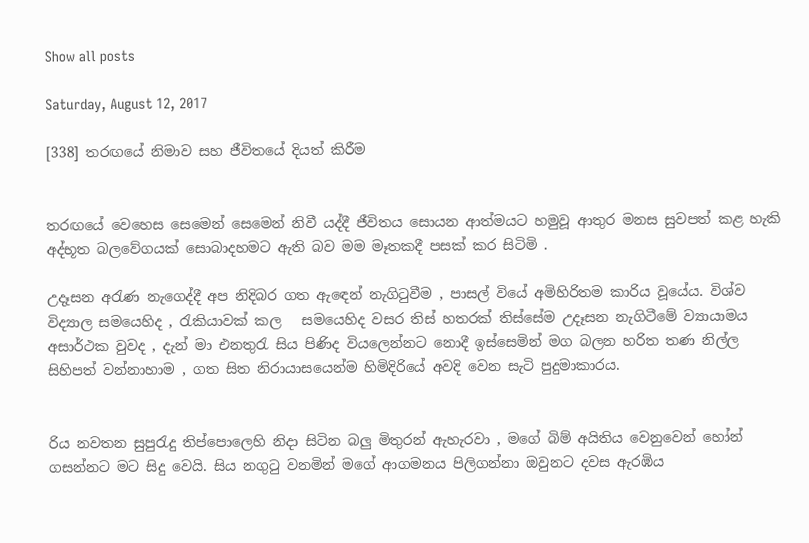Show all posts

Saturday, August 12, 2017

[338] තරඟයේ නිමාව සහ ජීවිතයේ දියත් කිරීම


තරඟයේ වෙහෙස සෙමෙන් සෙමෙන් නිවී යද්දී ජීවිතය සොයන ආත්මයට හමුවූ ආතුර මනස සුවපත් කළ හැකි අද්භූත බලවේගයක් සොබාදහමට ඇති බව මම මෑතකදී පසක් කර සිටිමි .

උදෑසන අරැණ නැගෙද්දී අප නිදිබර ගත ඇඳෙන් නැගිටුවීම , පාසල් වියේ අමිහිරිතම කාරිය වූයේය. විශ්ව විද්‍යාල සමයෙහිද , රැකියාවක් කල   සමයෙහිද වසර තිස් හතරක් තිස්සේම උදෑසන නැගිටීමේ ව්‍යායාමය  අසාර්ථක වුවද , දැන් මා එනතුරැ සිය පිණිද වියලෙන්නට නොදී ඉස්සෙමින් මග බලන හරිත තණ නිල්ල සිහිපත් වන්නාහාම , ගත සිත නිරායාසයෙන්ම හිමිදිරියේ අවදි වෙන සැටි පුදුමාකාරය.


රිය නවතන සුපුරැදු තිප්පොලෙහි නිදා සිටින බලු මිතුරන් ඇහැරවා , මගේ බිම් අයිතිය වෙනුවෙන් හෝන් ගසන්නට මට සිදු වෙයි. සිය නගුටු වනමින් මගේ ආගමනය පිලිගන්නා ඔවුනට දවස ඇරඹිය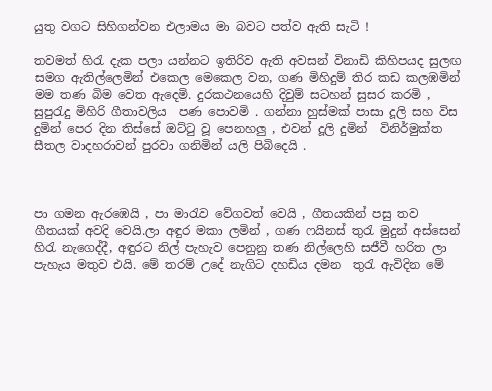යුතු වගට සිහිගන්වන එලාමය මා බවට පත්ව ඇති සැටි !

තවමත් හිරැ දැක පලා යන්නට ඉතිරිව ඇති අවසන් විනාඩි කිහිපයද සුලඟ සමග ඇතිල්ලෙමින් එකෙල මෙකෙල වන, ගණ මිහිදුම් තිර කඩ කලඹමින් මම තණ බිම වෙත ඇදෙමි. දුරකථනයෙහි දිවුම් සටහන් සුසර කරමි , සුපුරැදු මිහිරි ගීතාවලිය  පණ පොවමි . ගන්නා හුස්මක් පාසා දූලි සහ විස දුමින් පෙර දින තිස්සේ ඔට්ටු වූ පෙනහලු , එවන් දූලි දුමින්  විනිර්මුක්ත සීතල වාදහරාවන් පුරවා ගනිමින් යලි පිබිදෙයි .



පා ගමන ඇරඹෙයි , පා මාරැව වේගවත් වෙයි , ගීතයකින් පසු තව ගීතයක් අවදි වෙයි.ලා අඳුර මකා ලමින් , ගණ ෆයිනස් තුරැ මුදුන් අස්සෙන් හිරැ නැගෙද්දී, අඳුරට නිල් පැහැව පෙනුනු තණ නිල්ලෙහි සජීවී හරිත ලා  පැහැය මතුව එයි. මේ තරම් උදේ නැගිට දහඩිය දමන  තුරැ ඇවිදින මේ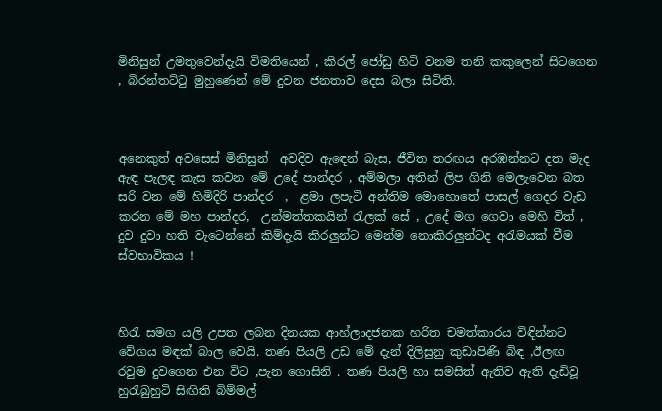මිනිසුන් උමතුවෙන්දැයි විමතියෙන් , කිරල් ජෝඩු හිටි වනම තනි කකුලෙන් සිටගෙන , බිරන්තට්ටු මුහුණෙන් මේ දුවන ජනතාව දෙස බලා සිටිති.



අනෙකුත් අවසෙස් මිනිසුන්  අවදිව ඇඳෙන් බැස, ජීවිත තරඟය අරඹන්නට දත මැද ඇඳ පැලඳ කැස කවන මේ උදේ පාන්දර , අම්මලා අතින් ලිප ගිනි මෙලැවෙන බත සරි වන මේ හිමිදිරි පාන්දර  ,  ළමා ලපැටි අන්තිම මොහොතේ පාසල් ගෙදර වැඩ කරන මේ මහ පාන්දර,  උන්මත්තකයින් රැලක් සේ , උදේ මග ගෙවා මෙහි විත් , දුව දුවා හති වැටෙන්නේ කිම්දැයි කිරලුන්ට මෙන්ම නොකිරලුන්ටද අරැමයක් වීම ස්වභාවිකය !



හිරැ සමග යලි උපත ලබන දිනයක ආහ්ලාදජනක හරිත චමත්කාරය විඳින්නට වේගය මඳක් බාල වෙයි. තණ පියලි උඩ මේ දැන් දිලිසුනු කුඩාපිණි බිඳ ,ඊලඟ රවුම දුවගෙන එන විට ,පැන ගොසිනි . තණ පියලි හා සමසිත් ඇතිව ඇති දැඩිවූ හුරැබුහුටි සිඟිති බිම්මල්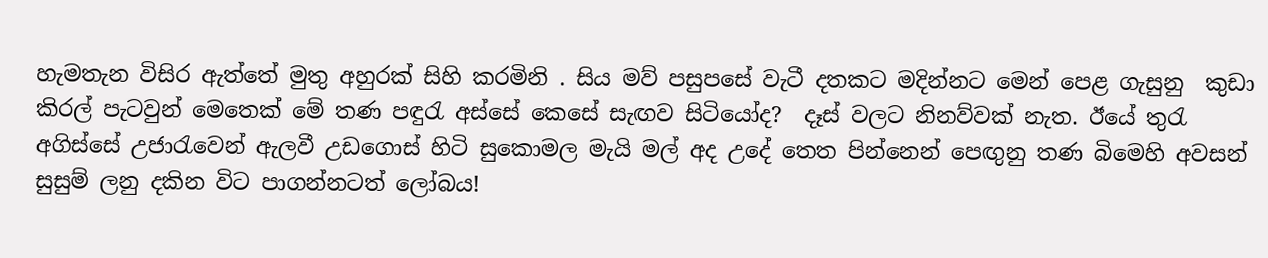හැමතැන විසිර ඇත්තේ මුතු අහුරක් සිහි කරමිනි . සිය මව් පසුපසේ වැටී දතකට මදින්නට මෙන් පෙළ ගැසුනු  කුඩා කිරල් පැටවුන් මෙතෙක් මේ තණ පඳුරැ අස්සේ කෙසේ සැඟව සිටියෝද?  දෑස් වලට නිනව්වක් නැත. ඊයේ තුරැ අගිස්සේ උජාරැවෙන් ඇලවී උඩගොස් හිටි සුකොමල මැයි මල් අද උදේ තෙත පින්නෙන් පෙඟුනු තණ බිමෙහි අවසන් සුසුම් ලනු දකින විට පාගන්නටත් ලෝබය!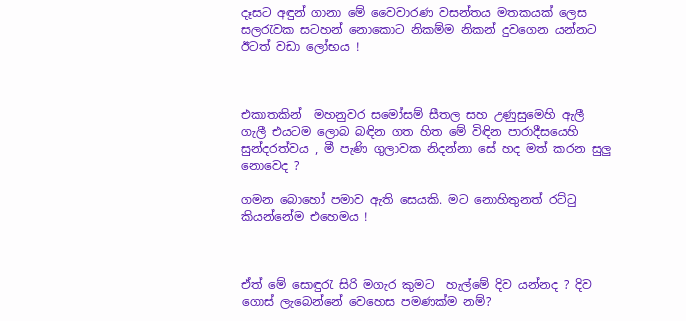දෑසට අඳුන් ගානා මේ වෛවාරණ වසන්තය මතකයක් ලෙස සලරැවක සටහන් නොකොට නිකම්ම නිකන් දුවගෙන යන්නට ඊටත් වඩා ලෝභය !



එකාතකින්  මහනුවර සමෝසම් සීතල සහ උණුසුමෙහි ඇලී ගැලී එයටම ලොබ බඳින ගත හිත මේ විඳින පාරාදීසයෙහි සුන්දරත්වය , මී පැණි ගුලාවක නිදන්නා සේ හද මත් කරන සුලු නොවෙද ?

ගමන බොහෝ පමාව ඇති සෙයකි. මට නොහිතුනත් රට්ටු කියන්නේම එහෙමය !



ඒත් මේ සොඳුරැ සිරි මගැර කුමට  හැල්මේ දිව යන්නද ? දිව ගොස් ලැබෙන්නේ වෙහෙස පමණක්ම නම්?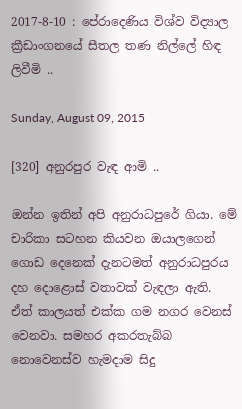2017-8-10 : පේරාදෙණිය විශ්ව විද්‍යාල ක්‍රීඩාංගනයේ සීතල තණ නිල්ලේ හිඳ ලිවීමි ..

Sunday, August 09, 2015

[320] අනුරපුර වැඳ ආමි ..

ඔන්න ඉතින් අපි අනුරාධපුරේ ගියා. මේ චාරිකා සටහන කියවන ඔයාලගෙන් ගොඩ දෙනෙක් දැනටමත් අනුරාධපුරය දහ දොළොස් වතාවක් වැඳලා ඇති. ඒත් කාලයත් එක්ක ගම නගර වෙනස් වෙනවා. සමහර අකරතැබ්බ නොවෙනස්ව හැමදාම සිදු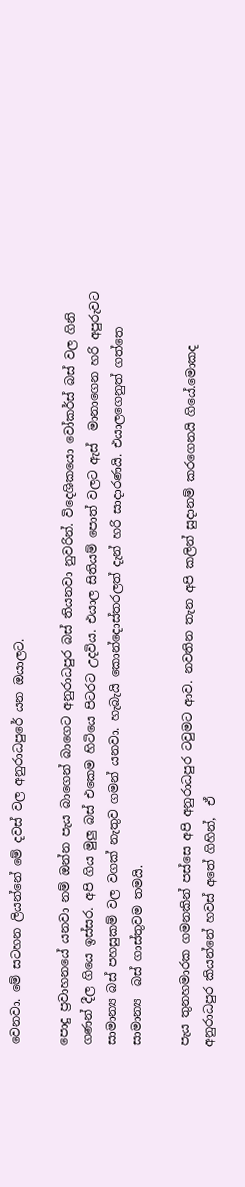වෙනවා. මේ සටහන ලියන්නේ මේ දවස් වල අනුරාධපුරේ යන ඔයාලට.

පොදු ප්‍රවාහනයේ යනවා නම් ඔන්න පැය බාගෙන් බාගෙට අනුරාධපුර බස් තියනවා නුවරින්. විදෙශිකයො වෝකර්ස් බස් වල ගිනි ගණන් දීල ගියෙ ඉස්සර. අපි ගිය මුලු බස් එකෙම හිටියෙ පිටරට උදවිය. එයාල සිතියම් පොත් වලට ඇස්  මානාගෙන හරි අපුරුවට සාමාන්‍ය බස් පහසුකම් වල වගක් නැතුව ගමන් යනවා. හැබැයි කොන්දොස්තරලත් දැන් හරි සාදාරණයි. එයාලගෙනුත් ගත්තෙ සාමාන්‍ය  බස් ගාස්තුවම තමයි.

පැය තුනහමාරක ගමනකින් පස්සෙ අපි අනුරාධපුර ටවුමට ආව. නවතින තැන අපි කලින් සුදානම් කරගෙනයි ගියේ.මොකද අනුරාධපුර කියන්නේ හවස් අතේ ගිහින්,  ඒ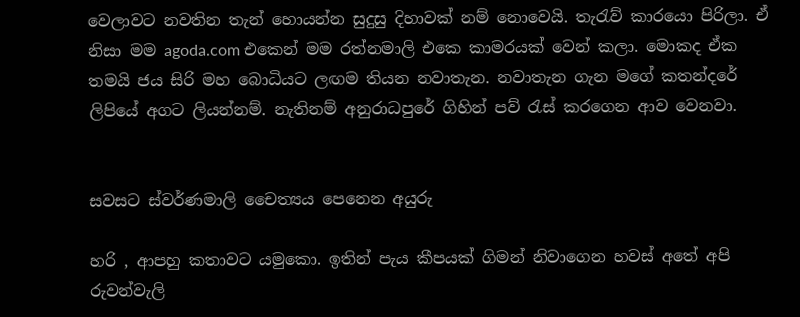වෙලාවට නවතින තැන් හොයන්න සුදුසු දිහාවක් නම් නොවෙයි. තැරැව් කාරයො පිරිලා. ඒ නිසා මම agoda.com එකෙන් මම රත්නමාලි එකෙ කාමරයක් වෙන් කලා. මොකද ඒක තමයි ජය සිරි මහ බොධියට ලඟම තියන නවාතැන. නවාතැන ගැන මගේ කතන්දරේ ලිපියේ අගට ලියන්නම්. නැතිනම් අනුරාධපුරේ ගිහින් පව් රැස් කරගෙන ආව වෙනවා.


සවසට ස්වර්ණමාලි චෛත්‍යය පෙනෙන අයුරු

හරි , ආපහු කතාවට යමුකො. ඉතින් පැය කීපයක් ගිමන් නිවාගෙන හවස් අතේ අපි රුවන්වැලි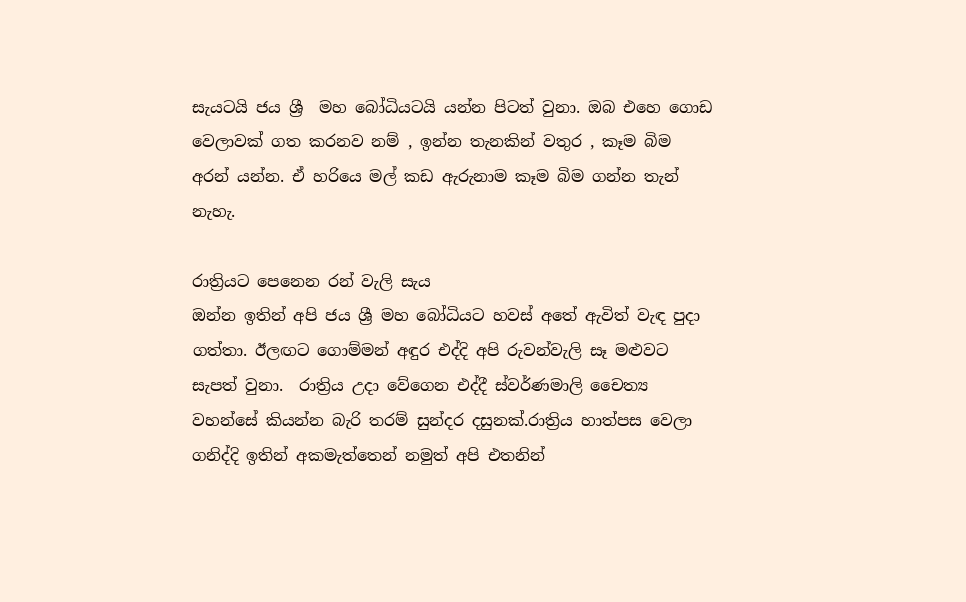සැයටයි ජය ශ්‍රී  මහ බෝධියටයි යන්න පිටත් වුනා. ඔබ එහෙ ගොඩ වෙලාවක් ගත කරනව නම් , ඉන්න තැනකින් වතුර , කෑම බිම අරන් යන්න. ඒ හරියෙ මල් කඩ ඇරුනාම කෑම බිම ගන්න තැන් නැහැ.

රාත්‍රියට පෙනෙන රන් වැලි සැය
ඔන්න ඉතින් අපි ජය ශ්‍රී මහ බෝධියට හවස් අතේ ඇවිත් වැඳ පුදා ගත්තා. ඊලඟට ගොම්මන් අඳුර එද්දි අපි රුවන්වැලි සෑ මළුවට සැපත් වුනා.  රාත්‍රිය උදා වේගෙන එද්දී ස්වර්ණමාලි චෛත්‍ය වහන්සේ කියන්න බැරි තරම් සුන්දර දසුනක්.රාත්‍රිය හාත්පස වෙලා ගනිද්දි ඉතින් අකමැත්තෙන් නමුත් අපි එතනින්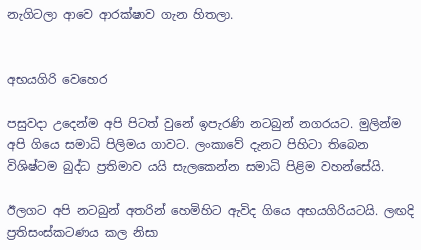නැගිටලා ආවෙ ආරක්ෂාව ගැන හිතලා.


අභයගිරි වෙහෙර

පසුවදා උදෙන්ම අපි පිටත් වුනේ ඉපැරණි නටබුන් නගරයට. මුලින්ම අපි ගියෙ සමාධි පිලිමය ගාවට. ලංකාවේ දැනට පිහිටා තිබෙන විශිෂ්ටම බුද්ධ ප්‍රතිමාව යයි සැලකෙන්න සමාධි පිළිම වහන්සේයි.

ඊලගට අපි නටබුන් අතරින් හෙමිහිට ඇවිද ගියෙ අභයගිරියටයි. ලඟදි ප්‍රතිසංස්කටණය කල නිසා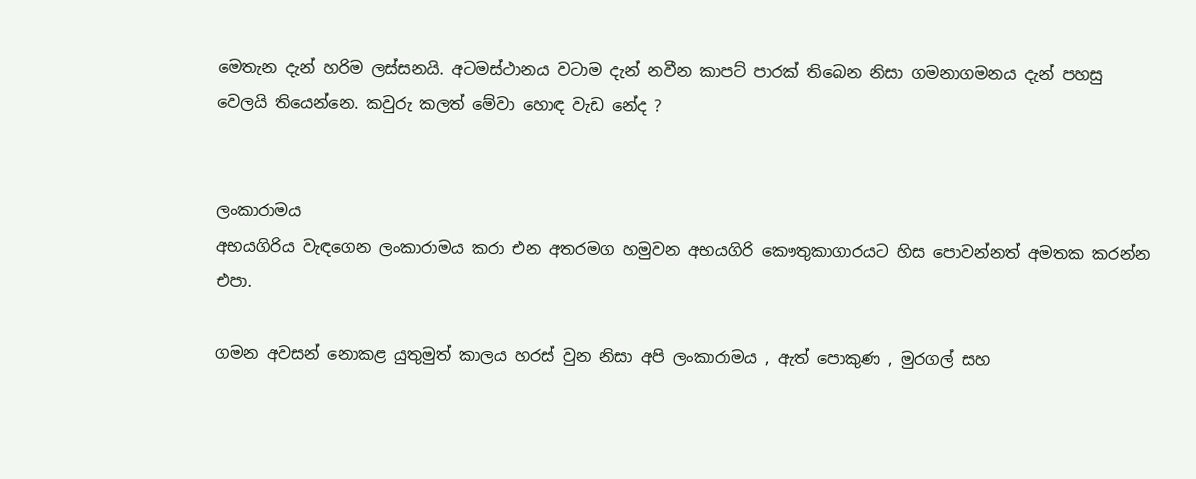මෙතැන දැන් හරිම ලස්සනයි. අටමස්ථානය වටාම දැන් නවීන කාපට් පාරක් තිබෙන නිසා ගමනාගමනය දැන් පහසු වෙලයි තියෙන්නෙ. කවුරු කලත් මේවා හොඳ වැඩ නේද ?


ලංකාරාමය
අභයගිරිය වැඳගෙන ලංකාරාමය කරා එන අතරමග හමුවන අභයගිරි කෞතුකාගාරයට හිස පොවන්නත් අමතක කරන්න එපා.

ගමන අවසන් නොකළ යුතුමුත් කාලය හරස් වුන නිසා අපි ලංකාරාමය , ඇත් පොකුණ , මුරගල් සහ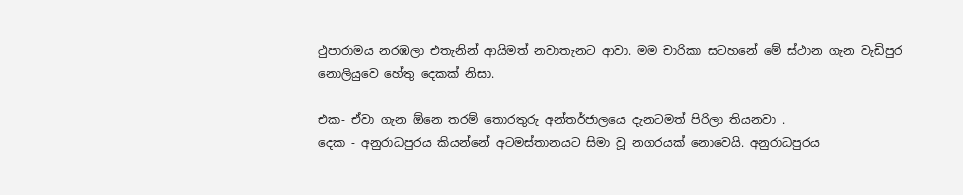ථුපාරාමය නරඹලා එතැනින් ආයිමත් නවාතැනට ආවා. මම චාරිකා සටහනේ මේ ස්ථාන ගැන වැඩිපුර නොලියුවෙ හේතු දෙකක් නිසා.

එක- ඒවා ගැන ඕනෙ තරම් තොරතුරු අන්තර්ජාලයෙ දැනටමත් පිරිලා තියනවා .
දෙක - අනුරාධපුරය කියන්නේ අටමස්තානයට සිමා වූ නගරයක් නොවෙයි. අනුරාධපුරය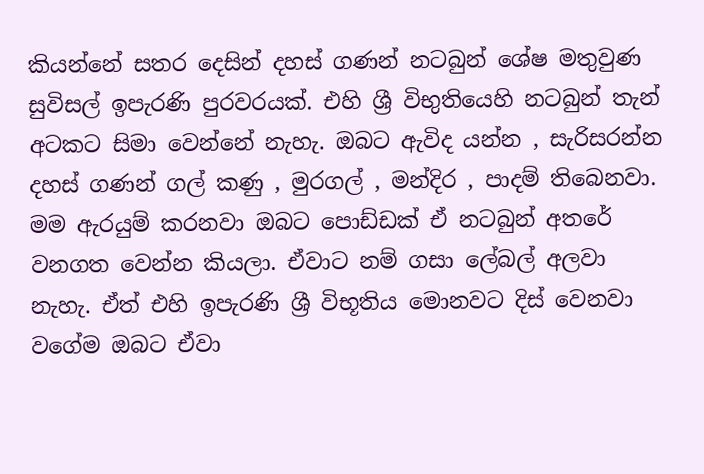කියන්නේ සතර දෙසින් දහස් ගණන් නටබුන් ශේෂ මතුවුණ සුවිසල් ඉපැරණි පුරවරයක්. එහි ශ්‍රී විභුතියෙහි නටබුන් තැන් අටකට සිමා වෙන්නේ නැහැ. ඔබට ඇවිද යන්න , සැරිසරන්න දහස් ගණන් ගල් කණු , මුරගල් , මන්දිර , පාදම් තිබෙනවා. මම ඇරයුම් කරනවා ඔබට පොඩ්ඩක් ඒ නටබුන් අතරේ වනගත වෙන්න කියලා. ඒවාට නම් ගසා ලේබල් අලවා නැහැ. ඒත් එහි ඉපැරණි ශ්‍රී විභූතිය මොනවට දිස් වෙනවා වගේම ඔබට ඒවා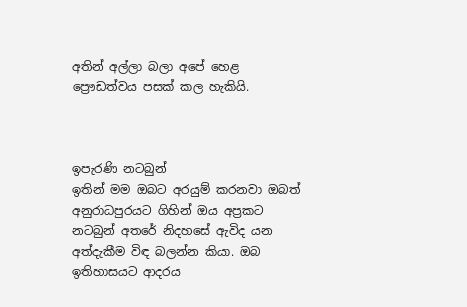අතින් අල්ලා බලා අපේ හෙළ ප්‍රෞඩත්වය පසක් කල හැකියි.



ඉපැරණි නටබුන්
ඉතින් මම ඔබට අරයුම් කරනවා ඔබත් අනුරාධපුරයට ගිහින් ඔය අප්‍රකට නටබුන් අතරේ නිදහසේ ඇවිද යන අත්දැකීම විඳ බලන්න කියා. ඔබ ඉතිහාසයට ආදරය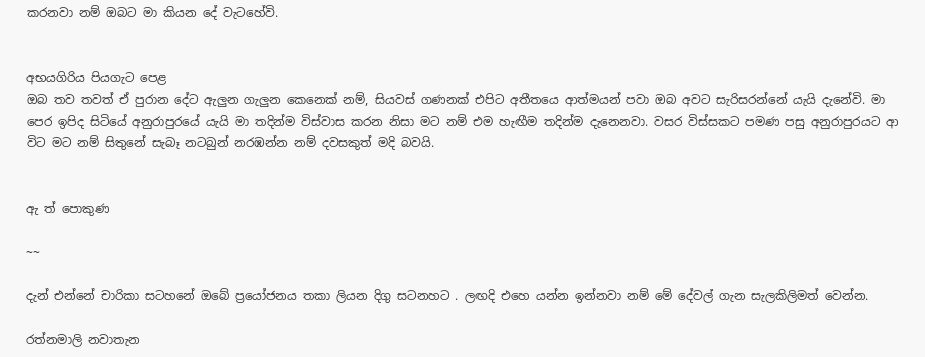කරනවා නම් ඔබට මා කියන දේ වැටහේවි.


අභයගිරිය පියගැට පෙළ
ඔබ තව තවත් ඒ පුරාන දේට ඇලුන ගැලුන කෙනෙක් නම්, සියවස් ගණනක් එපිට අතීතයෙ ආත්මයන් පවා ඔබ අවට සැරිසරන්නේ යැයි දැනේවි. මා පෙර ඉපිද සිටියේ අනුරාපුරයේ යැයි මා තදින්ම විස්වාස කරන නිසා මට නම් එම හැඟීම තදින්ම දැනෙනවා. වසර විස්සකට පමණ පසු අනුරාපුරයට ආ විට මට නම් සිතුනේ සැබෑ නටබුන් නරඹන්න නම් දවසකුත් මදි බවයි.


ඇ ත් පොකුණ

~~

දැන් එන්නේ චාරිකා සටහනේ ඔබේ ප්‍රයෝජනය තකා ලියන දිගු සටනහට . ලඟදි එහෙ යන්න ඉන්නවා නම් මේ දේවල් ගැන සැලකිලිමත් වෙන්න.

රත්නමාලි නවාතැන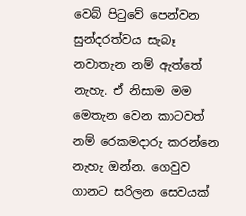වෙබ් පිටුවේ පෙන්වන සුන්දරත්වය සැබෑ නවාතැන නම් ඇත්තේ නැහැ. ඒ නිසාම මම මෙතැන වෙන කාටවත් නම් රෙකමදාරු කරන්නෙ නැහැ ඔන්න. ගෙවුව ගානට සරිලන සෙවයක්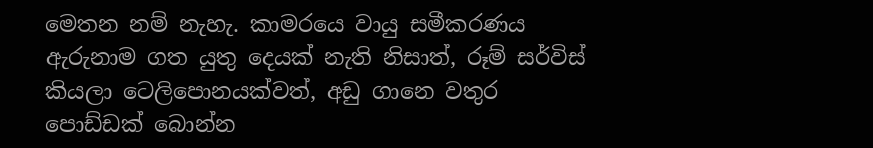මෙතන නම් නැහැ. කාමරයෙ වායු සමීකරණය ඇරුනාම ගත යුතු දෙයක් නැති නිසාත්, රූම් සර්විස් කියලා ටෙලිපොනයක්වත්, අඩු ගානෙ වතුර පොඩ්ඩක් බොන්න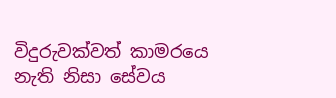විදුරුවක්වත් කාමරයෙ නැති නිසා සේවය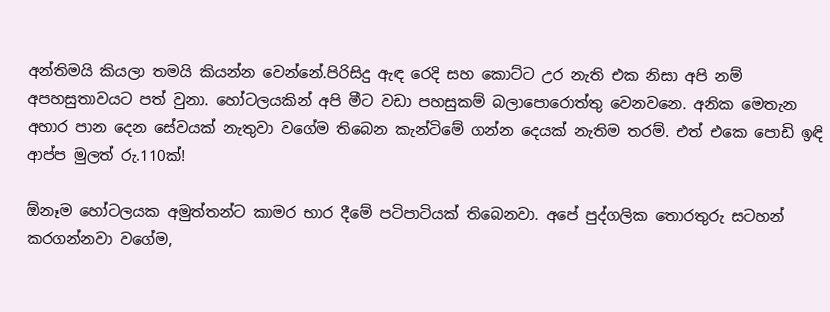අන්තිමයි කියලා තමයි කියන්න වෙන්නේ.පිරිසිදු ඇඳ රෙදි සහ කොට්ට උර නැති එක නිසා අපි නම් අපහසුතාවයට පත් වුනා. හෝටලයකින් අපි මීට වඩා පහසුකම් බලාපොරොත්තු වෙනවනෙ. අනික මෙතැන අහාර පාන දෙන සේවයක් නැතුවා වගේම තිබෙන කැන්ටිමේ ගන්න දෙයක් නැතිම තරම්. එත් එකෙ පොඩි ඉඳි ආප්ප මුලත් රු.110ක්!

ඕනෑම හෝටලයක අමුත්තන්ට කාමර භාර දීමේ පටිපාටියක් තිබෙනවා. අපේ පුද්ගලික තොරතුරු සටහන් කරගන්නවා වගේම,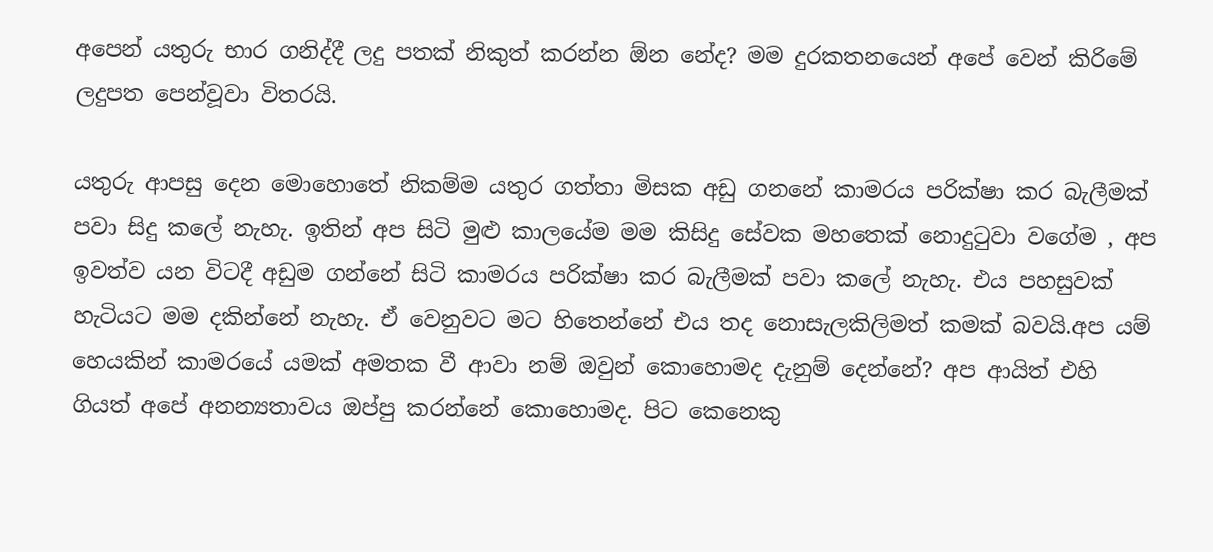අපෙන් යතුරු භාර ගනිද්දී ලදු පතක් නිකුත් කරන්න ඕන නේද? මම දුරකතනයෙන් අපේ වෙන් කිරිමේ ලදුපත පෙන්වූවා විතරයි.

යතුරු ආපසු දෙන මොහොතේ නිකම්ම යතුර ගත්තා මිසක අඩු ගනනේ කාමරය පරික්ෂා කර බැලීමක් පවා සිදු කලේ නැහැ. ඉතින් අප සිටි මුළු කාලයේම මම කිසිදු සේවක මහතෙක් නොදුටුවා වගේම , අප ඉවත්ව යන විටදී අඩුම ගන්නේ සිටි කාමරය පරික්ෂා කර බැලීමක් පවා කලේ නැහැ. එය පහසුවක් හැටියට මම දකින්නේ නැහැ. ඒ වෙනුවට මට හිතෙන්නේ එය තද නොසැලකිලිමත් කමක් බවයි.අප යම් හෙයකින් කාමරයේ යමක් අමතක වී ආවා නම් ඔවුන් කොහොමද දැනුම් දෙන්නේ? අප ආයිත් එහි ගියත් අපේ අනන්‍යතාවය ඔප්පු කරන්නේ කොහොමද. පිට කෙනෙකු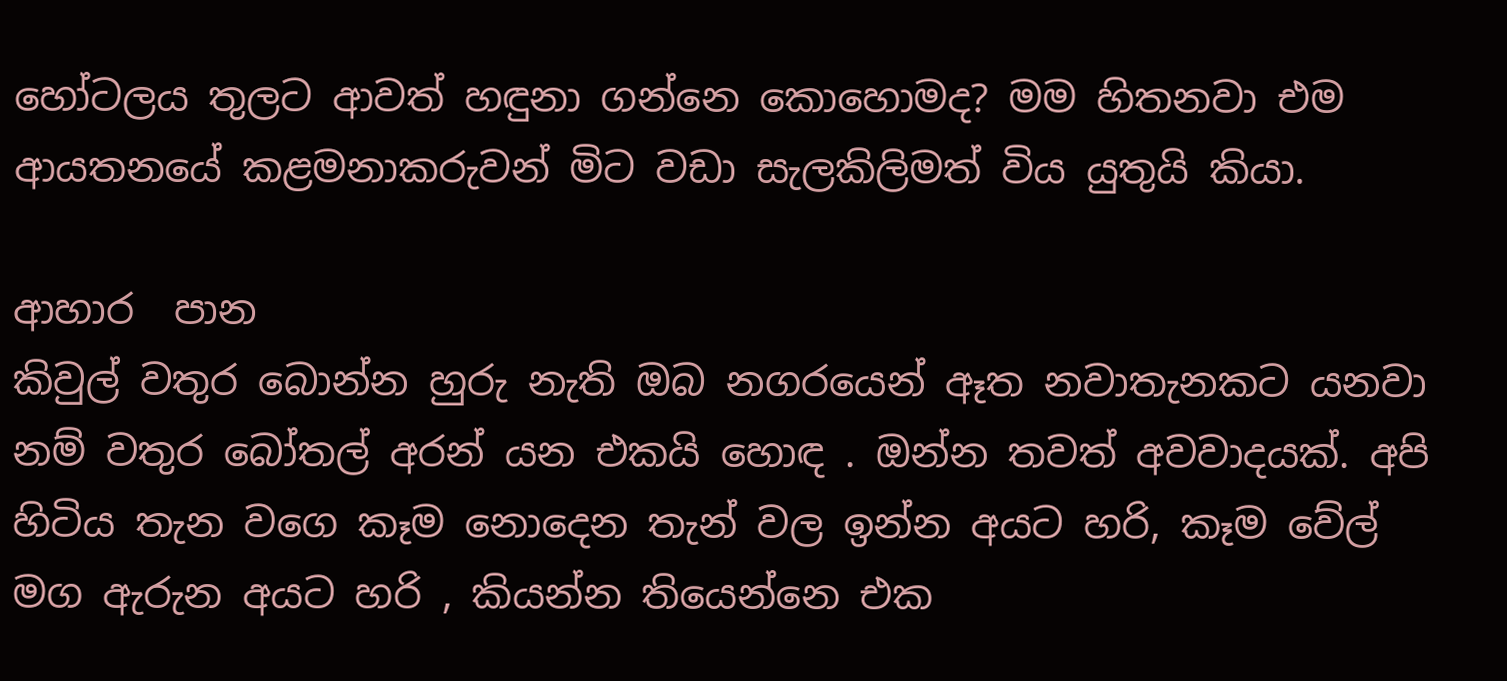හෝටලය තුලට ආවත් හඳුනා ගන්නෙ කොහොමද? මම හිතනවා එම ආයතනයේ කළමනාකරුවන් මිට වඩා සැලකිලිමත් විය යුතුයි කියා.

ආහාර  පාන
කිවුල් වතුර බොන්න හුරු නැති ඔබ නගරයෙන් ඈත නවාතැනකට යනවා නම් වතුර බෝතල් අරන් යන එකයි හොඳ . ඔන්න තවත් අවවාදයක්. අපි හිටිය තැන වගෙ කෑම නොදෙන තැන් වල ඉන්න අයට හරි, කෑම වේල් මග ඇරුන අයට හරි , කියන්න තියෙන්නෙ එක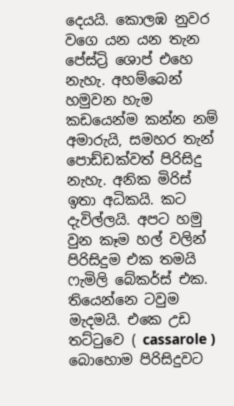දෙයයි. කොලඹ නුවර වගෙ යන යන තැන පේස්ට්‍රි ශොප් එහෙ නැහැ. අහම්බෙන් හමුවන හැම කඩයෙන්ම කන්න නම් අමාරුයි, සමහර තැන් පොඩ්ඩක්වත් පිරිසිදු නැහැ. අනික මිරිස් ඉතා අධිකයි. කට දැවිල්ලයි. අපට හමු වුන කෑම හල් වලින් පිරිසිදුම එක තමයි ෆැමිලි බේකර්ස් එක. තියෙන්නෙ ටවුම මැදමයි. එකෙ උඩ තට්ටුවෙ ( cassarole ) බොහොම පිරිසිදුවට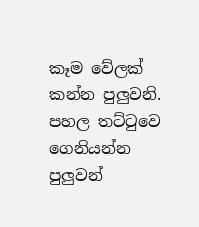කෑම වේලක් කන්න පුලුවනි. පහල තට්ටුවෙ ගෙනියන්න පුලුවන්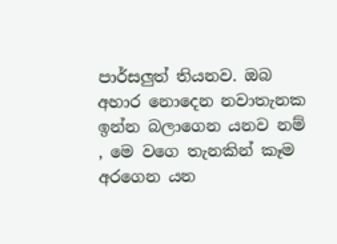පාර්සලුත් තියනව. ඔබ අහාර නොදෙන නවාතැනක ඉන්න බලාගෙන යනව නම් , මෙ වගෙ තැනකින් කෑම අරගෙන යන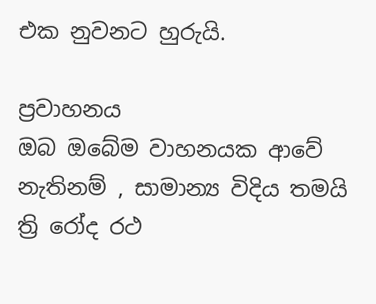එක නුවනට හුරුයි.

ප්‍රවාහනය
ඔබ ඔබේම වාහනයක ආවේ නැතිනම් , සාමාන්‍ය විදිය තමයි ත්‍රි රෝද රථ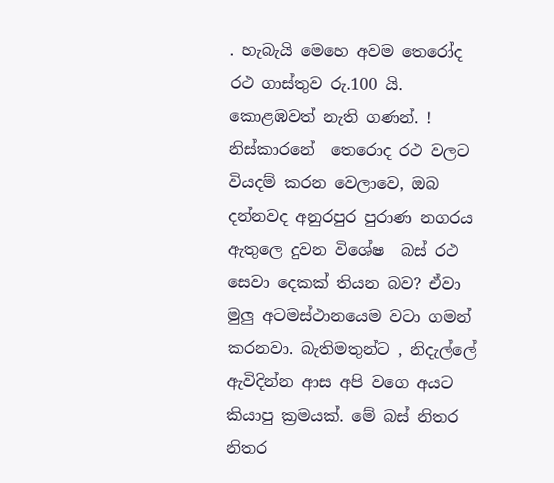. හැබැයි මෙහෙ අවම තෙරෝද රථ ගාස්තුව රු.100 යි. කොළඹවත් නැති ගණන්. ! නිස්කාරනේ  තෙරොද රථ වලට වියදම් කරන වෙලාවෙ, ඔබ දන්නවද අනුරපුර පුරාණ නගරය ඇතුලෙ දුවන විශේෂ  බස් රථ සෙවා දෙකක් තියන බව? ඒවා මුලු අටමස්ථානයෙම වටා ගමන් කරනවා. බැතිමතුන්ට , නිදැල්ලේ ඇවිදින්න ආස අපි වගෙ අයට කියාපු ක්‍රමයක්. මේ බස් නිතර නිතර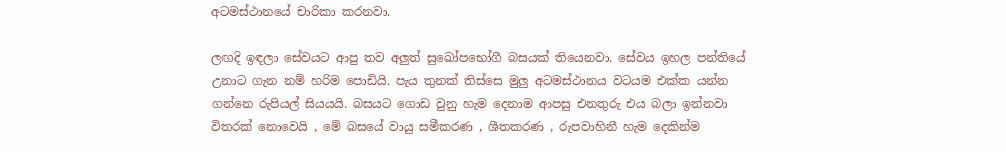අටමස්ථානයේ චාරිකා කරනවා.

ලඟදි ඉඳලා සේවයට ආපු තව අලුත් සුඛෝපභෝගී බසයක් තියෙනවා. සේවය ඉහල පන්තියේ උනාට ගැන නම් හරිම පොඩියි. පැය තුනක් තිස්සෙ මුලු අටමස්ථානය වටයම එක්ක යන්න ගන්නෙ රුපියල් සියයයි. බසයට ගොඩ වුනු හැම දෙනාම ආපසු එනතුරු එය බලා ඉන්නවා විතරක් නොවෙයි , මේ බසයේ වායු සමීකරණ , ශීතකරණ , රුපවාහිනී හැම දෙකින්ම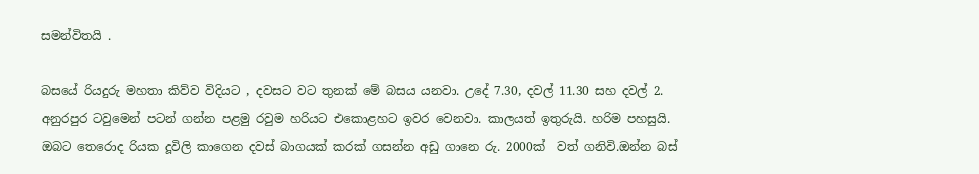සමන්විතයි .

බසයේ රියදුරු මහතා කිව්ව විදියට , දවසට වට තුනක් මේ බසය යනවා. උදේ 7.30, දවල් 11.30 සහ දවල් 2. අනුරපුර ටවුමෙන් පටන් ගන්න පළමු රවුම හරියට එකොළහට ඉවර වෙනවා. කාලයත් ඉතුරුයි. හරිම පහසුයි. ඔබට තෙරොද රියක දූවිලි කාගෙන දවස් බාගයක් කරක් ගසන්න අඩු ගානෙ රු. 2000ක්  වත් ගනිවි.ඔන්න බස්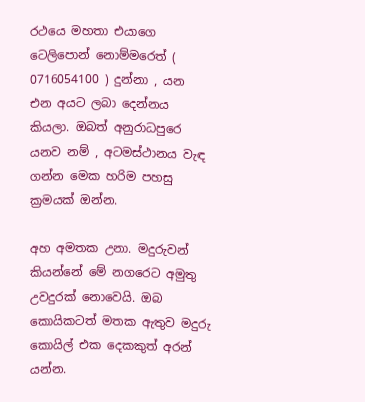රථයෙ මහතා එයාගෙ ටෙලිපොන් නොම්මරෙත් ( 0716054100 ) දුන්නා , යන එන අයට ලබා දෙන්නය කියලා. ඔබත් අනුරාධපුරෙ යනව නම් , අටමස්ථානය වැඳ ගන්න මෙක හරිම පහසු ක්‍රමයක් ඔන්න.

අහ අමතක උනා. මදුරුවන් කියන්නේ මේ නගරෙට අමුතු උවදුරක් නොවෙයි. ඔබ කොයිකටත් මතක ඇතුව මදුරු කොයිල් එක දෙකකුත් අරන් යන්න.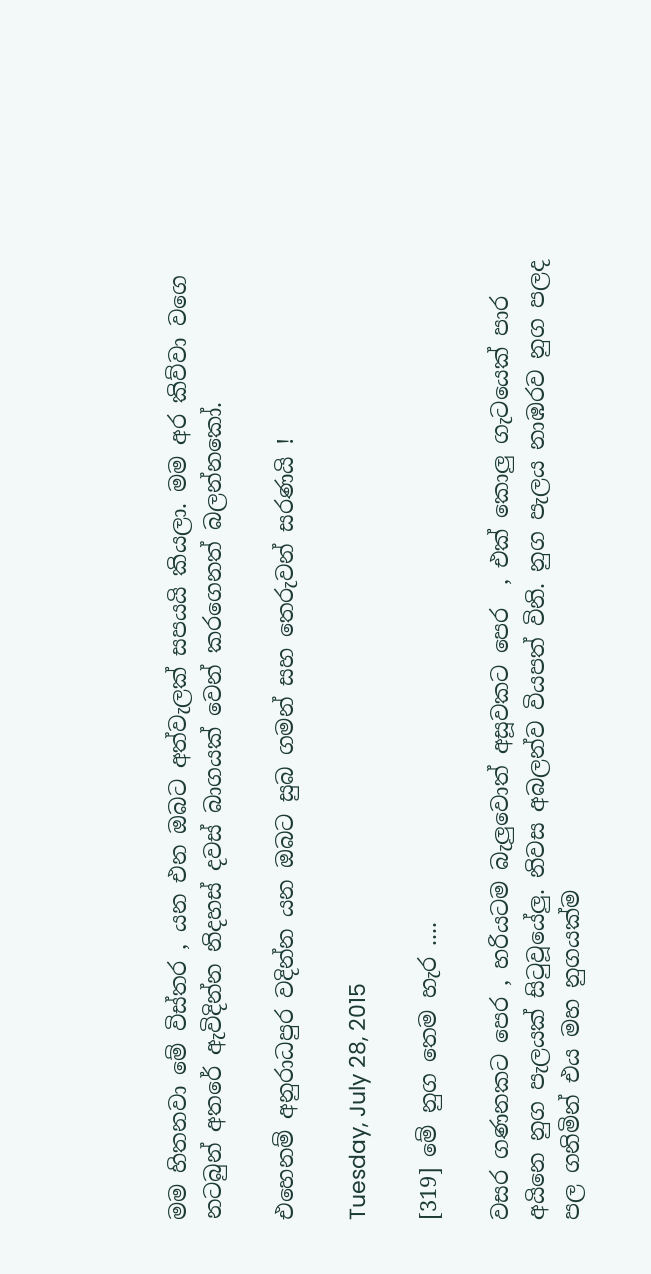මම හිතනවා මේ විස්තර , යන එන ඔබට අත්වැලක් සපයයි කියලා. මම අර කිව්වා වගෙ නටබුන් අතරේ ඇවිදින්න නිදහස් දවස් බාගයක් වෙන් කරගෙනත් බලන්නකෝ.

එහෙනම් අනුරාධපුර වදින්න යන ඔබට සුබ ගමන් සහ තෙරුවන් සරණයි !

Tuesday, July 28, 2015

[319] මේ නුග තෙම හැර ....

වසර ගණනකට පෙර , හරියටම බැලුවොත් අසූවකට පෙර  , එක් කොලු ගැටයෙක් පාර අයිනෙ නුග පැලයක් සිටුවූයේලු. නිවස අබලන්ව වියපත් විනි. නුග පැලය නාඹරව නුග පලද පල ගනිමින් එය මහ නුගයක්ම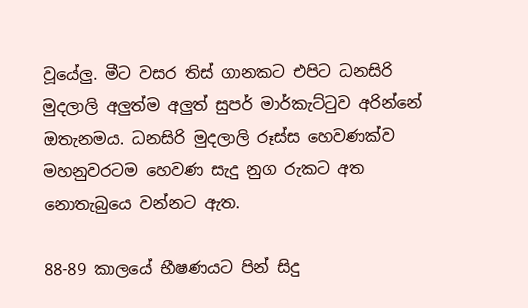වූයේලු. මීට වසර තිස් ගානකට එපිට ධනසිරි මුදලාලි අලුත්ම අලුත් සුපර් මාර්කැට්ටුව අරින්නේ ඔතැනමය. ධනසිරි මුදලාලි රූස්ස හෙවණක්ව මහනුවරටම හෙවණ සැදු නුග රුකට අත නොතැබුයෙ වන්නට ඇත.

88-89 කාලයේ භීෂණයට පින් සිදු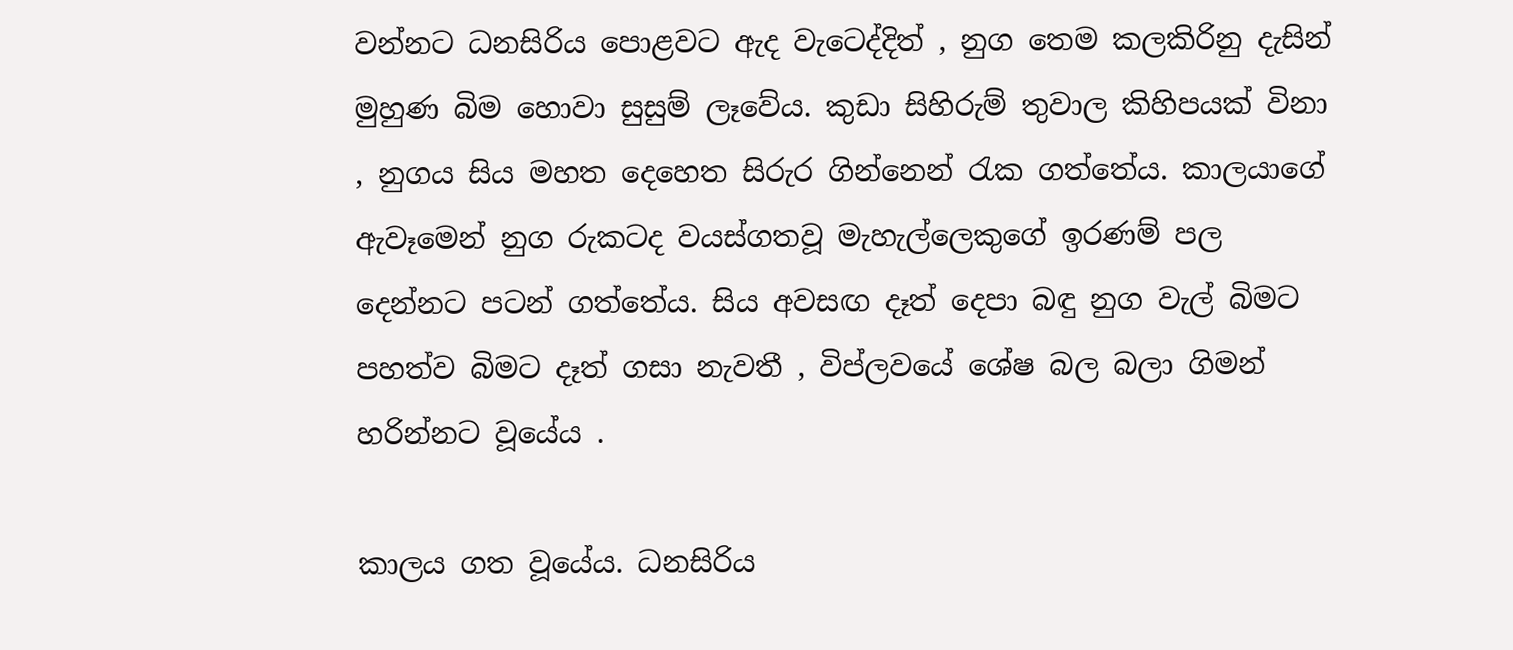වන්නට ධනසිරිය පොළවට ඇද වැටෙද්දිත් , නුග තෙම කලකිරිනු දැසින් මුහුණ බිම හොවා සුසුම් ලෑවේය. කුඩා සිහිරුම් තුවාල කිහිපයක් විනා , නුගය සිය මහත දෙහෙත සිරුර ගින්නෙන් රැක ගත්තේය. කාලයාගේ ඇවෑමෙන් නුග රුකටද වයස්ගතවූ මැහැල්ලෙකුගේ ඉරණම් පල දෙන්නට පටන් ගත්තේය. සිය අවසඟ දෑත් දෙපා බඳු නුග වැල් බිමට පහත්ව බිමට දෑත් ගසා නැවතී , විප්ලවයේ ශේෂ බල බලා ගිමන් හරින්නට වූයේය .

කාලය ගත වූයේය. ධනසිරිය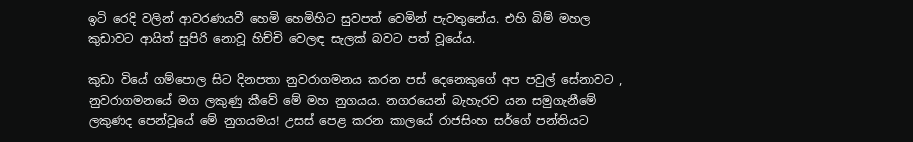ඉටි රෙදි වලින් ආවරණයවී හෙමි හෙමිහිට සුවපත් වෙමින් පැවතුනේය. එහි බිම් මහල කුඩාවට ආයිත් සුපිරි නොවූ හිච්චි වෙලඳ සැලක් බවට පත් වූයේය.

කුඩා වියේ ගම්පොල සිට දිනපතා නුවරාගමනය කරන පස් දෙනෙකුගේ අප පවුල් සේනාවට , නුවරාගමනයේ මග ලකුණු කීවේ මේ මහ නුගයය. නගරයෙන් බැහැරව යන සමුගැනීමේ ලකුණද පෙන්වූයේ මේ නුගයමය! උසස් පෙළ කරන කාලයේ රාජසිංහ සර්ගේ පන්තියට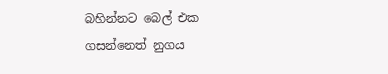බහින්නට බෙල් එක ගසන්නෙත් නුගය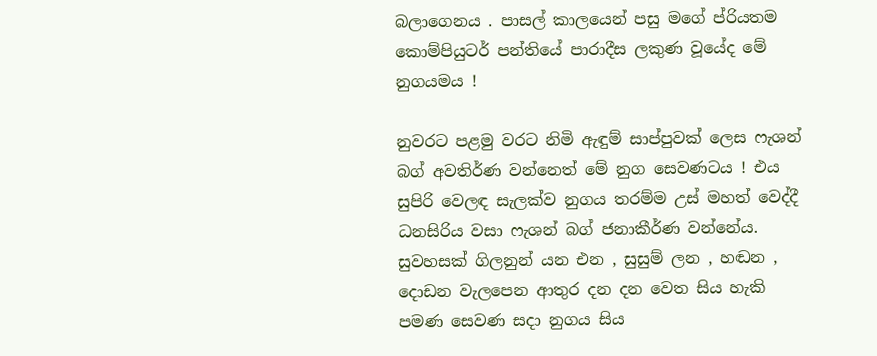බලාගෙනය . පාසල් කාලයෙන් පසු මගේ ප්රියතම කොම්පියුටර් පන්තියේ පාරාදීස ලකුණ වූයේද මේ නුගයමය !

නුවරට පළමු වරට නිමි ඇඳුම් සාප්පුවක් ලෙස ෆැශන් බග් අවතිර්ණ වන්නෙත් මේ නුග සෙවණටය ! එය සුපිරි වෙලඳ සැලක්ව නුගය තරම්ම උස් මහත් වෙද්දී ධනසිරිය වසා ෆැශන් බග් ජනාකීර්ණ වන්නේය. සුවහසක් ගිලනුන් යන එන , සුසුම් ලන , හඬන , දොඩන වැලපෙන ආතුර දන දන වෙත සිය හැකි පමණ සෙවණ සදා නුගය සිය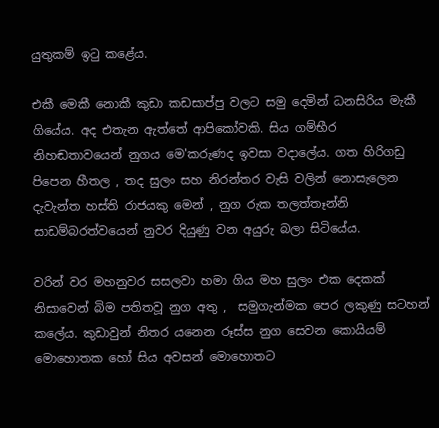යුතුකම් ඉටු කළේය.

එකී මෙකී නොකී කුඩා කඩසාප්පු වලට සමු දෙමින් ධනසිරිය මැකී ගියේය. අද එතැන ඇත්තේ ආපිකෝවකි. සිය ගම්භීර නිහඬතාවයෙන් නුගය මෙ'කරුණද ඉවසා වදාලේය. ගත හිරිගඩු පිපෙන හීතල , තද සුලං සහ නිරන්තර වැසි වලින් නොසැලෙන දැවැන්ත හස්ති රාජයකු මෙන් , නුග රුක තලත්තෑන්නි සාඩම්බරත්වයෙන් නුවර දියුණු වන අයුරු බලා සිටියේය.

වරින් වර මහනුවර සසලවා හමා ගිය මහ සුලං එක දෙකක් නිසාවෙන් බිම පතිතවූ නුග අතු ,  සමුගැන්මක පෙර ලකුණු සටහන් කලේය. කුඩාවුන් නිතර යනෙන රූස්ස නුග සෙවන කොයියම් මොහොතක හෝ සිය අවසන් මොහොතට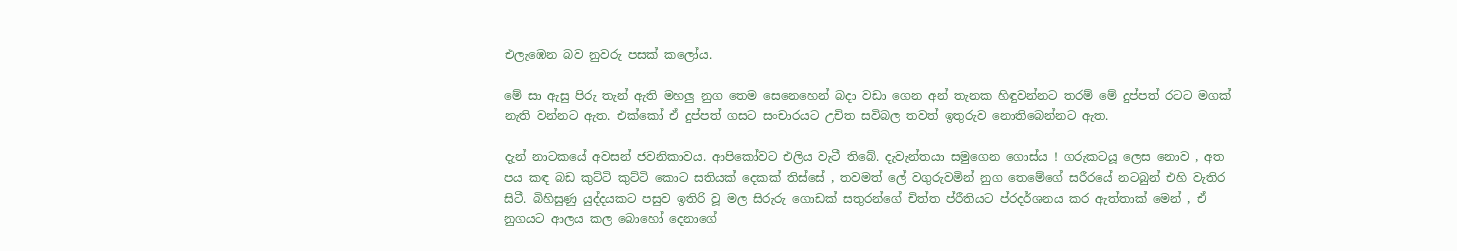එලැඹෙන බව නුවරු පසක් කලෝය.

මේ සා ඇසු පිරු තැන් ඇති මහලු නුග තෙම සෙනෙහෙන් බදා වඩා ගෙන අන් තැනක හිඳුවන්නට තරම් මේ දුප්පත් රටට මගක් නැති වන්නට ඇත. එක්කෝ ඒ දුප්පත් ගසට සංචාරයට උචිත සවිබල තවත් ඉතුරුව නොතිබෙන්නට ඇත.

දැන් නාටකයේ අවසන් ජවනිකාවය. ආපිකෝවට එලිය වැටී තිබේ. දැවැන්තයා සමුගෙන ගොස්ය ! ගරුකටයූ ලෙස නොව , අත පය කඳ බඩ කුට්ටි කුට්ටි කොට සතියක් දෙකක් තිස්සේ , තවමත් ලේ වගුරුවමින් නුග තෙමේගේ සරීරයේ නටබුන් එහි වැතිර සිටී. බිහිසුණු යුද්දයකට පසුව ඉතිරි වූ මල සිරුරු ගොඩක් සතුරන්ගේ චිත්ත ප්රීතියට ප්රදර්ශනය කර ඇත්තාක් මෙන් , ඒ නුගයට ආලය කල බොහෝ දෙනාගේ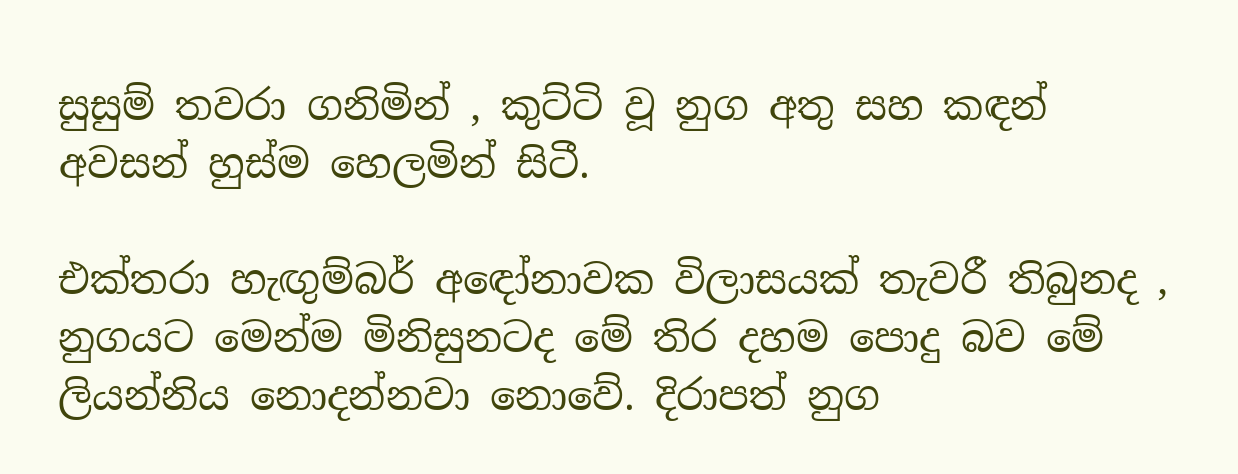සුසුම් තවරා ගනිමින් , කුට්ටි වූ නුග අතු සහ කඳන් අවසන් හුස්ම හෙලමින් සිටී.

එක්තරා හැඟුම්බර් අඳෝනාවක විලාසයක් තැවරී තිබුනද , නුගයට මෙන්ම මිනිසුනටද මේ තිර දහම පොදු බව මේ ලියන්නිය නොදන්නවා නොවේ. දිරාපත් නුග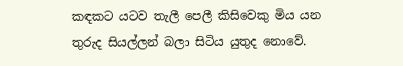කඳකට යටව තැලී පෙලී කිසිවෙකු මිය යන තුරුද සියල්ලන් බලා සිටිය යුතුද නොවේ.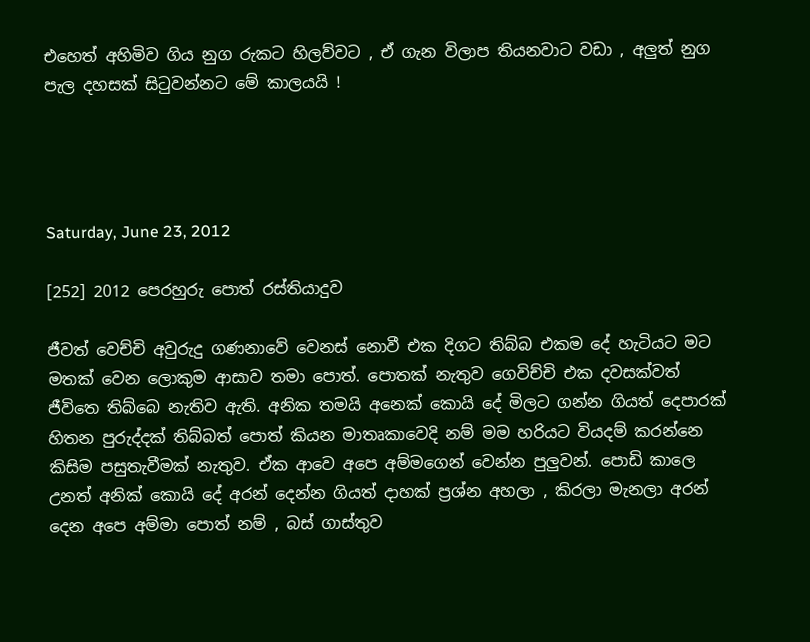එහෙත් අහිමිව ගිය නුග රුකට හිලව්වට , ඒ ගැන විලාප තියනවාට වඩා , අලුත් නුග පැල දහසක් සිටුවන්නට මේ කාලයයි !




Saturday, June 23, 2012

[252] 2012 පෙරහුරු පොත් රස්තියාදුව

ජීවත් වෙච්චි අවුරුදු ගණනාවේ වෙනස් නොවී එක දිගට තිබ්බ එකම දේ හැටියට මට මතක් වෙන ලොකුම ආසාව තමා පොත්. පොතක් නැතුව ගෙවිච්චි එක දවසක්වත් ජීවිතෙ තිබ්බෙ නැතිව ඇති. අනික තමයි අනෙක් කොයි දේ මිලට ගන්න ගියත් දෙපාරක් හිතන පුරුද්දක් තිබ්බත් පොත් කියන මාතෘකාවෙදි නම් මම හරියට වියදම් කරන්නෙ කිසිම පසුතැවීමක් නැතුව. ඒක ආවෙ අපෙ අම්මගෙන් වෙන්න පුලුවන්. පොඩි කාලෙ උනත් අනික් කොයි දේ අරන් දෙන්න ගියත් දාහක් ප්‍රශ්න අහලා , කිරලා මැනලා අරන් දෙන අපෙ අම්මා පොත් නම් , බස් ගාස්තුව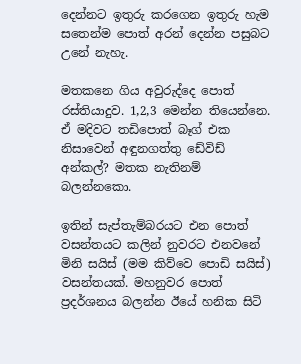දෙන්නට ඉතුරු කරගෙන ඉතුරු හැම සතෙන්ම පොත් අරන් දෙන්න පසුබට උනේ නැහැ.

මතකනෙ ගිය අවුරුද්දෙ පොත් රස්තියාදුව. 1,2,3 මෙන්න තියෙන්නෙ. ඒ මදිවට තඩිපොත් බෑග් එක නිසාවෙන් අඳුනගත්තු ඩේවිඩ් අන්කල්? මතක නැතිනම් බලන්නකො.

ඉතින් සැප්තැම්බරයට එන පොත් වසන්තයට කලින් නුවරට එනවනේ මිනි සයිස් (මම කිව්වෙ පොඩි සයිස්) වසන්තයක්. මහනුවර පොත් ප්‍රදර්ශනය බලන්න ඊයේ හනික සිටි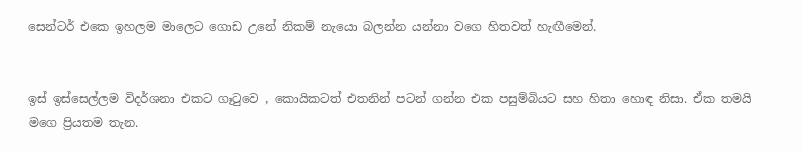සෙන්ටර් එකෙ ඉහලම මාලෙට ගොඩ උනේ නිකම් නැයො බලන්න යන්නා වගෙ හිතවත් හැඟීමෙන්.


ඉස් ඉස්සෙල්ලම විදර්ශනා එකට ගෑ‍ටුවෙ , කොයිකටත් එතනින් පටන් ගන්න එක පසුම්බියට සහ හිතා හොඳ නිසා. ඒක තමයි මගෙ ප්‍රියතම තැන.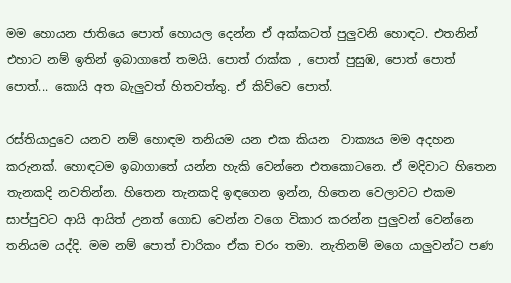මම හොයන ජාතියෙ පොත් හොයල දෙන්න ඒ අක්කටත් පුලුවනි හොඳට. එතනින් එහාට නම් ඉතින් ඉබාගාතේ තමයි. පොත් රාක්ක , පොත් පුසුඹ, පොත් පොත් පොත්... කොයි අත බැලුවත් හිතවත්තු. ඒ කිව්වෙ පොත්.

රස්තියාදුවෙ යනව නම් හොඳම තනියම යන එක කියන  වාක්‍යය මම අදහන කරුනක්. හොඳටම ඉබාගාතේ යන්න හැකි වෙන්නෙ එතකොටනෙ. ඒ මදිවාට හිතෙන තැනකදි නවතින්න. හිතෙන තැනකදි ඉඳගෙන ඉන්න, හිතෙන වෙලාවට එකම සාප්පුවට ආයි ආයිත් උනත් ගොඩ වෙන්න වගෙ විකාර කරන්න පුලුවන් වෙන්නෙ තනියම යද්දි. මම නම් පොත් චාරිකං ඒක චරං තමා. නැතිනම් මගෙ යාලුවන්ට පණ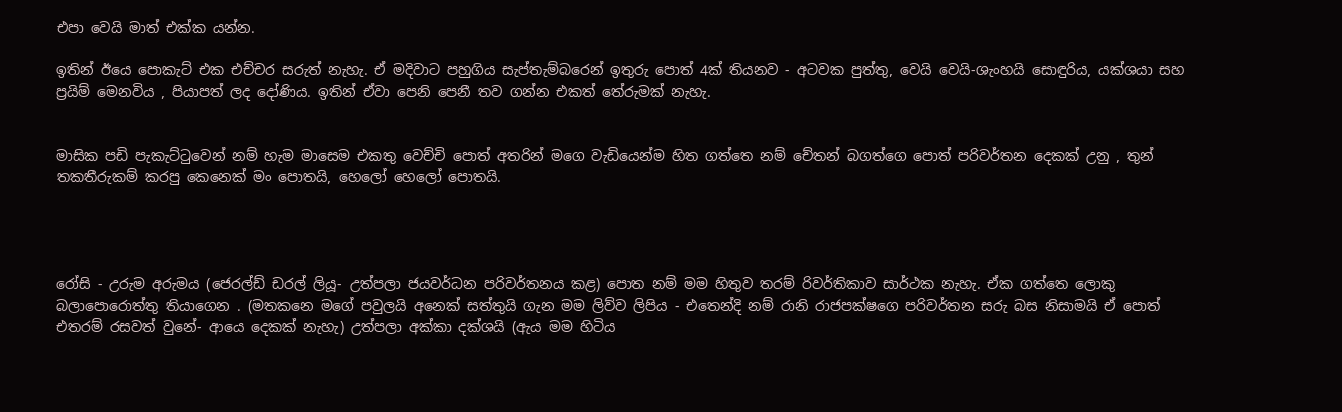එපා වෙයි මාත් එක්ක යන්න.

ඉතින් ඊයෙ පොකැට් එක එච්චර සරුත් නැහැ. ඒ මදිවාට පහුගිය සැප්තැම්බරෙන් ඉතුරු පොත් 4ක් තියනව - අටවක පුත්තු, වෙයි වෙයි-ශැංහයි සොඳුරිය, යක්ශයා සහ ප්‍රයිම් මෙනවිය , පියාපත් ලද දෝණිය. ඉතින් ඒවා පෙනි පෙනී තව ගන්න එකත් තේරුමක් නැහැ.


මාසික පඩි පැකැට්‍ටුවෙන් නම් හැම මාසෙම එකතු වෙච්චි පොත් අතරින් මගෙ වැඩියෙන්ම හිත ගත්තෙ නම් චේතන් බගත්ගෙ පොත් පරිවර්තන දෙකක් උනු , තුන් තකතීරුකම් කරපු කෙනෙක් මං පොතයි, හෙලෝ හෙලෝ පොතයි.




රෝසි - උරුම අරුමය (ජෙරල්ඩ් ඩරල් ලියූ- උත්පලා ජයවර්ධන පරිවර්තනය කළ) පොත නම් මම හිතුව තරම් රිවර්තිකාව සාර්ථක නැහැ. ඒක ගත්තෙ ලොකු බලාපොරොත්තු තියාගෙන . (මතකනෙ මගේ පවුලයි අනෙක් සත්තුයි ගැන මම ලිව්ව ලිපිය - එතෙන්දි නම් රානි රාජපක්ෂගෙ පරිවර්තන සරු බස නිසාමයි ඒ පොත් එතරම් රසවත් වුනේ- ආයෙ දෙකක් නැහැ) උත්පලා අක්කා දක්ශයි (ඇය මම හිටිය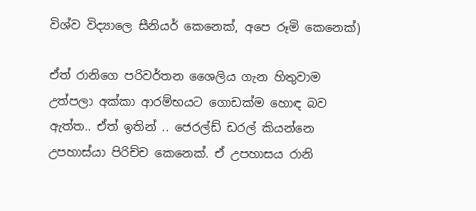විශ්ව විද්‍යාලෙ සීනියර් කෙනෙක්, අපෙ රූමි කෙනෙක්)

ඒත් රානිගෙ පරිවර්තන ශෛලිය ගැන හිතුවාම උත්පලා අක්කා ආරම්භයට ගොඩක්ම හොඳ බව ඇත්ත.. ඒත් ඉතින් .. ජෙරල්ඩ් ඩරල් කියන්නෙ උපහාස්යා පිරිච්ච කෙනෙක්. ඒ උපහාසය රානි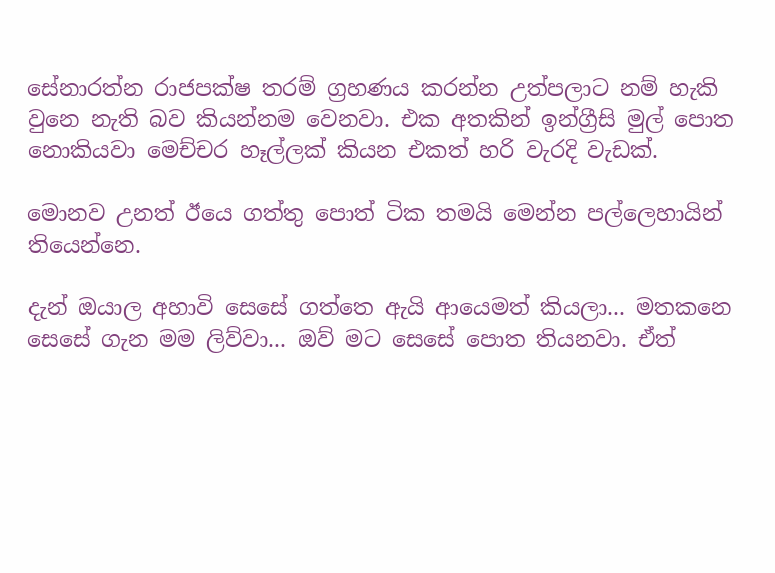සේනාරත්න රාජපක්ෂ තරම් ග්‍රහණය කරන්න උත්පලාට නම් හැකි වුනෙ නැති බව කියන්නම වෙනවා. එක අතකින් ඉන්ග්‍රීසි මුල් පොත නොකියවා මෙච්චර හෑල්ලක් කියන එකත් හරි වැරදි වැඩක්.

මොනව උනත් ඊයෙ ගත්තු පොත් ටික තමයි මෙන්න පල්ලෙහායින් තියෙන්නෙ.

දැන් ඔයාල අහාවි සෙසේ ගත්තෙ ඇයි ආයෙමත් කියලා... මතකනෙ සෙසේ ගැන මම ලිව්වා... ඔව් මට සෙසේ පොත තියනවා. ඒත්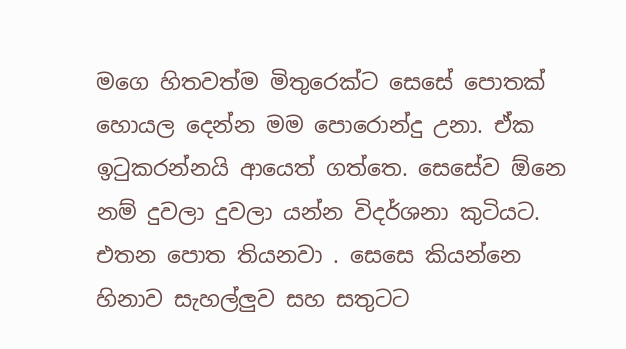මගෙ හිතවත්ම මිතුරෙක්ට සෙසේ පොතක් හොයල දෙන්න මම පොරොන්දු උනා. ඒක ඉ‍ටුකරන්නයි ආයෙත් ගත්තෙ. සෙසේව ඕනෙ නම් දුවලා දුවලා යන්න විදර්ශනා කුටියට. එතන පොත තියනවා . සෙසෙ කියන්නෙ හිනාව සැහල්ලුව සහ සතුටට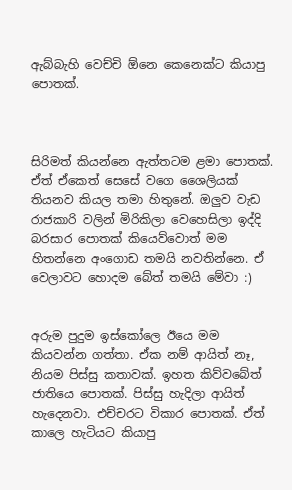ඇබ්බැහි වෙච්චි ඕනෙ කෙනෙක්ට කියාපු පොතක්.



සිරිමත් කියන්නෙ ඇත්තටම ළමා පොතක්. ඒත් ඒකෙත් සෙසේ වගෙ ශෛලියක් තියනව කියල තමා හිතුනේ. ඔලුව වැඩ රාජකාරි වලින් මිරිකිලා වෙහෙසිලා ඉද්දි බරසාර පොතක් කියෙව්වොත් මම හිතන්නෙ අංගොඩ තමයි නවතින්නෙ. ඒ වෙලාවට හොදම බේත් තමයි මේවා :)


අරුම පුදුම ඉස්කෝලෙ ඊයෙ මම කියවන්න ගත්තා. ඒක නම් ආයිත් නෑ, නියම පිස්සු කතාවක්. ඉහත කිව්වබේත් ජාතියෙ පොතක්. පිස්සු හැදිලා ආයිත් හැදෙනවා. එච්චරට විකාර පොතක්. ඒත් කාලෙ හැටියට කියාපු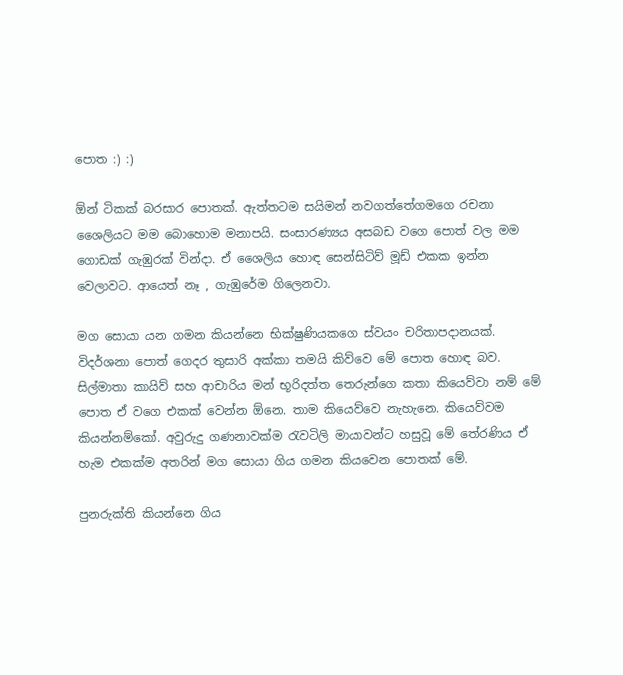පොත :) :)

ඕන් ටිකක් බරසාර පොතක්. ඇත්තටම සයිමන් නවගත්තේගමගෙ රචනා ශෛලියට මම බොහොම මනාපයි. සංසාරණ්‍යය අසබඩ වගෙ පොත් වල මම ගොඩක් ගැඹුරක් වින්දා. ඒ ශෛලිය හොඳ සෙන්සිටිව් මූඩ් එකක ඉන්න වෙලාවට. ආයෙත් නෑ , ගැඹුරේම ගිලෙනවා.

මග සොයා යන ගමන කියන්නෙ භික්ෂුණියකගෙ ස්වයං චරිතාපදානයක්. විදර්ශනා පොත් ගෙදර තුසාරි අක්කා තමයි කිව්වෙ මේ පොත හොඳ බව. සිල්මාතා කායිව් සහ ආචාරිය මන් භූරිදත්ත තෙරුන්ගෙ කතා කියෙව්වා නම් මේ පොත ඒ වගෙ එකක් වෙන්න ඕනෙ. තාම කියෙව්වෙ නැහැනෙ. කියෙව්වම කියන්නම්කෝ. අවුරුදු ගණනාවක්ම රැවටිලි මායාවන්ට හසුවූ මේ තේරණිය ඒ හැම එකක්ම අතරින් මග සොයා ගිය ගමන කියවෙන පොතක් මේ.

පුනරුක්ති කියන්නෙ ගිය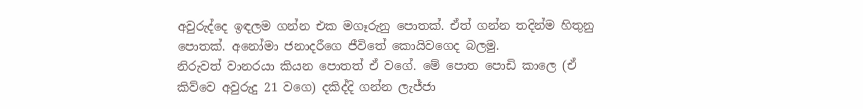අවුරුද්දෙ ඉඳලම ගන්න එක මගෑරුනු පොතක්. ඒත් ගන්න තදින්ම හිතුනු පොතක්. අනෝමා ජනාදරීගෙ ජීවිතේ කොයිවගෙද බලමු.
නිරුවත් වානරයා කියන පොතත් ඒ වගේ. මේ පොත පොඩි කාලෙ (ඒ කිව්වෙ අවුරුදු 21 වගෙ) දකිද්දි ගන්න ලැජ්ජා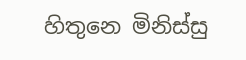හිතුනෙ මිනිස්සු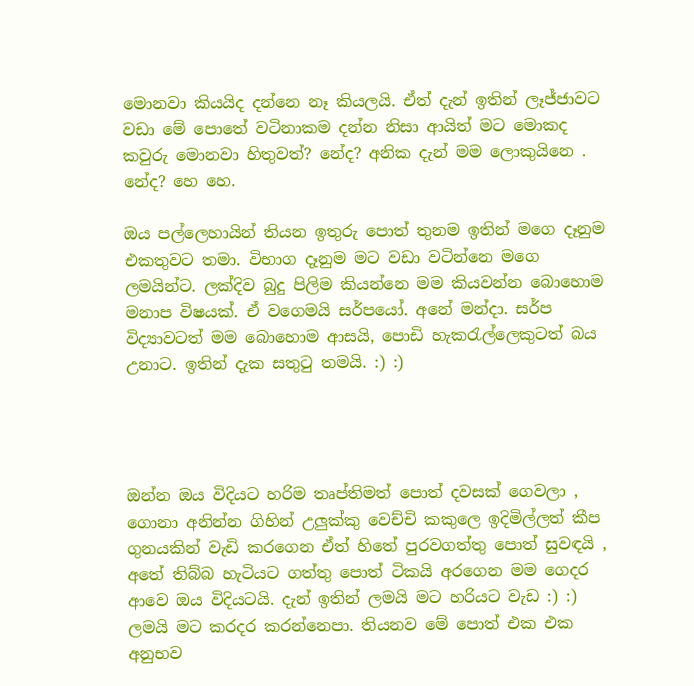මොනවා කියයිද දන්නෙ නෑ කියලයි. ඒත් දැන් ඉතින් ලෑජ්ජාවට වඩා මේ පොතේ වටිනාකම දන්න නිසා ආයිත් මට මොකද කවුරු මොනවා හිතුවත්? නේද? අනික දැන් මම ලොකුයිනෙ . නේද? හෙ හෙ.

ඔය පල්ලෙහායින් තියන ඉතුරු පොත් තුනම ඉතින් මගෙ දෑනුම එකතුවට තමා. විභාග දෑනුම මට වඩා වටින්නෙ මගෙ ලමයින්ට. ලක්දිව බුදු පිලිම කියන්නෙ මම කියවන්න බොහොම මනාප විෂයක්. ඒ වගෙමයි සර්පයෝ. අනේ මන්දා. සර්ප විද්‍යාවටත් මම බොහොම ආසයි, පොඩි හැකරැල්ලෙකුටත් බය උනාට. ඉතින් දැක සතුටු තමයි. :) :)




ඔන්න ඔය විදියට හරිම තෘප්තිමත් පොත් දවසක් ගෙවලා , ගොනා අනින්න ගිහින් උලුක්කු වෙච්චි කකුලෙ ඉදිමිල්ලත් කීප ගුනයකින් වැඩි කරගෙන ඒත් හිතේ පුරවගත්තු පොත් සුවඳයි , අතේ තිබ්බ හැටියට ගත්තු පොත් ටිකයි අරගෙන මම ගෙදර ආවෙ ඔය විදියටයි. දැන් ඉතින් ලමයි මට හරියට වැඩ :) :) ලමයි මට කරදර කරන්නෙපා. තියනව මේ පොත් එක එක අනුභව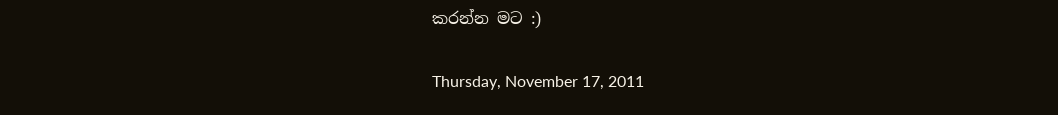කරන්න මට :)

Thursday, November 17, 2011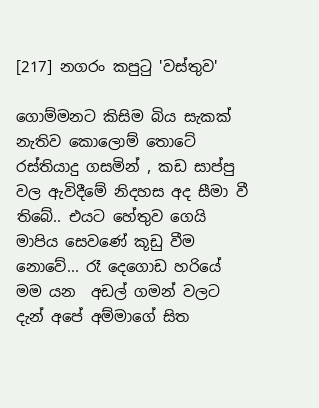[217] නගරං කපුටු 'වස්තුව'

ගොම්මනට කිසිම බිය සැකක් නැතිව කොලොම් තොටේ රස්තියාදු ගසමින් , කඩ සාප්පු වල ඇවිදීමේ නිදහස අද සීමා වී තිබේ.. එයට හේතුව ගෙයි මාපිය සෙවණේ කූඩු වීම නොවේ... රෑ දෙගොඩ හරියේ මම යන  අඩල් ගමන් වලට දැන් අපේ අම්මාගේ සිත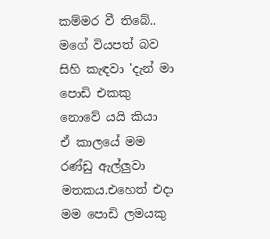කම්මර වී තිබේ.. මගේ වියපත් බව සිහි කැඳවා 'දැන් මා පොඩි එකකු නොවේ යයි කියා     ඒ කාලයේ මම රණ්ඩු ඇල්ලුවා මතකය.එහෙත් එදා මම පොඩි ලමයකු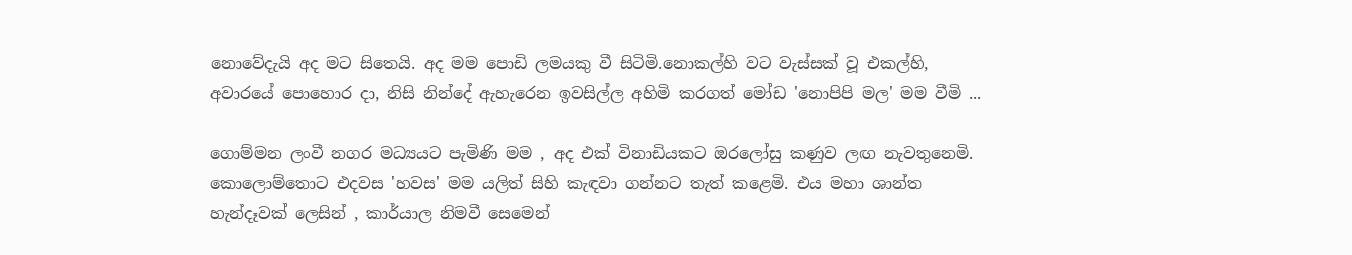නොවේදැයි අද මට සිතෙයි. අද මම පොඩි ලමයකු වී සිටිමි.නොකල්හි වට වැස්සක් වූ එකල්හි, අවාරයේ පොහොර දා, නිසි නින්දේ ඇහැරෙන ඉවසිල්ල අහිමි කරගත් මෝඩ 'නොපිපි මල' මම වීමි ...

ගොම්මන ලංවී නගර මධ්‍යයට පැමිණි මම , අද එක් විනාඩියකට ඔරලෝසු කණුව ලඟ නැවතුනෙමි. කොලොම්තොට එදවස 'හවස' මම යලිත් සිහි කැඳවා ගන්නට තැත් කළෙමි. එය මහා ශාන්ත හැන්දෑවක් ලෙසින් , කාර්යාල නිමවී සෙමෙන්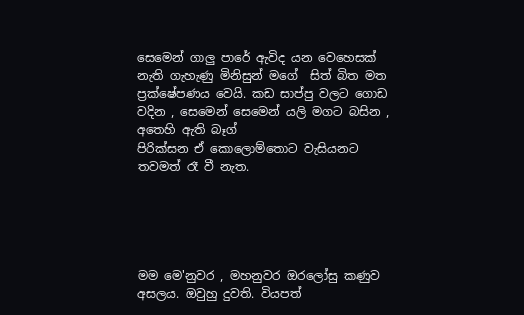සෙමෙන් ගාලු පාරේ ඇවිද යන වෙහෙසක් නැති ගැහැණු මිනිසුන් මගේ  සිත් බිත මත ප්‍රක්ෂේපණය වෙයි. කඩ සාප්පු වලට ගොඩ වදින , සෙමෙන් සෙමෙන් යලි මගට බසින , අතෙහි ඇති බෑග්
පිරික්සන ඒ කොලොම්තොට වැසියනට තවමත් රෑ වී නැත.





මම මෙ'නුවර , මහනුවර ඔරලෝසු කණුව අසලය. ඔවුහු දුවති. වියපත්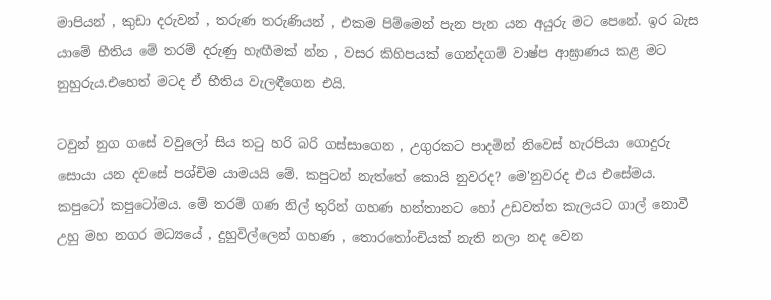මාපියන් , කුඩා දරුවන් , තරුණ තරුණියන් , එකම පිම්මෙන් පැන පැන යන අයුරු මට පෙනේ. ඉර බැස යාමේ භීතිය මේ තරම් දරුණු හැඟීමක් න්න , වසර කිහිපයක් ගෙන්දගම් වාෂ්ප ආඝ්‍රාණය කළ මට නුහුරුය.එහෙත් මටද ඒ භීතිය වැලඳීගෙන එයි.

ටවුන් නුග ගසේ වවුලෝ සිය ත‍ටු හරි බරි ගස්සාගෙන , උගුරකට පාදමින් නිවෙස් හැරපියා ගොදුරු සොයා යන දවසේ පශ්චිම යාමයයි මේ. කපුටන් නැත්තේ කොයි නුවරද? මෙ'නුවරද එය එසේමය. කපුටෝ කපුටෝමය. මේ තරම් ගණ නිල් තුරින් ගහණ හන්තානට හෝ උඩවත්ත කැලයට ගාල් නොවී උහු මහ නගර මධ්‍යයේ , දුහුවිල්ලෙන් ගහණ , තොර‍තෝංචියක් නැති නලා නද වෙන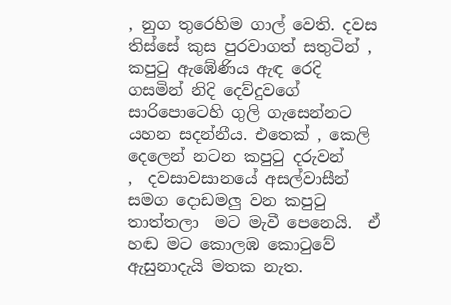, නුග තුරෙහිම ගාල් වෙති. දවස තිස්සේ කුස පුරවාගත් සතුටින් , කපු‍ටු ඇඹේණිය ඇඳ රෙදි ගසමින් නිදි දෙව්දුවගේ සාරිපොටෙහි ගුලි ගැසෙන්නට යහන සදන්නීය. එතෙක් , කෙලි දෙලෙන් නටන කපු‍ටු දරුවන්
,  දවසාවසානයේ අසල්වාසීන් සමග දොඩමලු වන කපු‍ටු තාත්තලා  මට මැවී පෙනෙයි.  ඒ හඬ මට කොලඹ කොටුවේ ඇසුනාදැයි මතක නැත.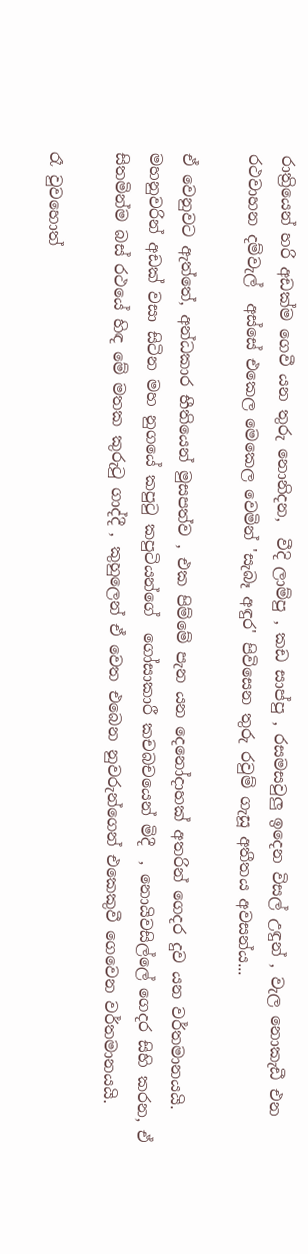රාත්‍රියෙන් හරි අඩක්ම ගෙවී යන තුරු නොනිදන,  වීදි ලාම්පු , කඩ සාප්පු , රසමසවුලු ඉදෙන විසල් උඳුන් , වැල නොකැඩී එන රථවාහන දම්වැල්  අස්සේ එකෙල මෙකෙල වෙමින් 'සැබෑ අඳුර' පිවිසෙන තුරු රවුම් ගැසූ අතීතය අවසන්ය...

ඒ වෙනුවට ඇත්තේ, අන්ධකාර භීතියෙන් මුසපත්ව , එක පිම්මේ පැන යන දෙනෝදාහක් අතරින් ගෙදර දුව යන වර්තමානයයි. මහනුවරින් අඩක් වසා සිටින මහ නුගයේ කපු‍ටු කපුටියන්ගේ  ගෝසාකාරී කචබචයෙන් මිදී  , නොයිවසිල්ලේ ගෙදර සිහි කරන, ඒ සිතමින්ම බස් රථයේ හිඳ මේ මතක කුරු‍ටු ගාද්දී , කුහුලෙන් ඒ වෙත එබෙන නුවරුන්ගෙන් එකෙකුවී ගෙවෙන වර්තමානයයි.

රෑ වුවහොත්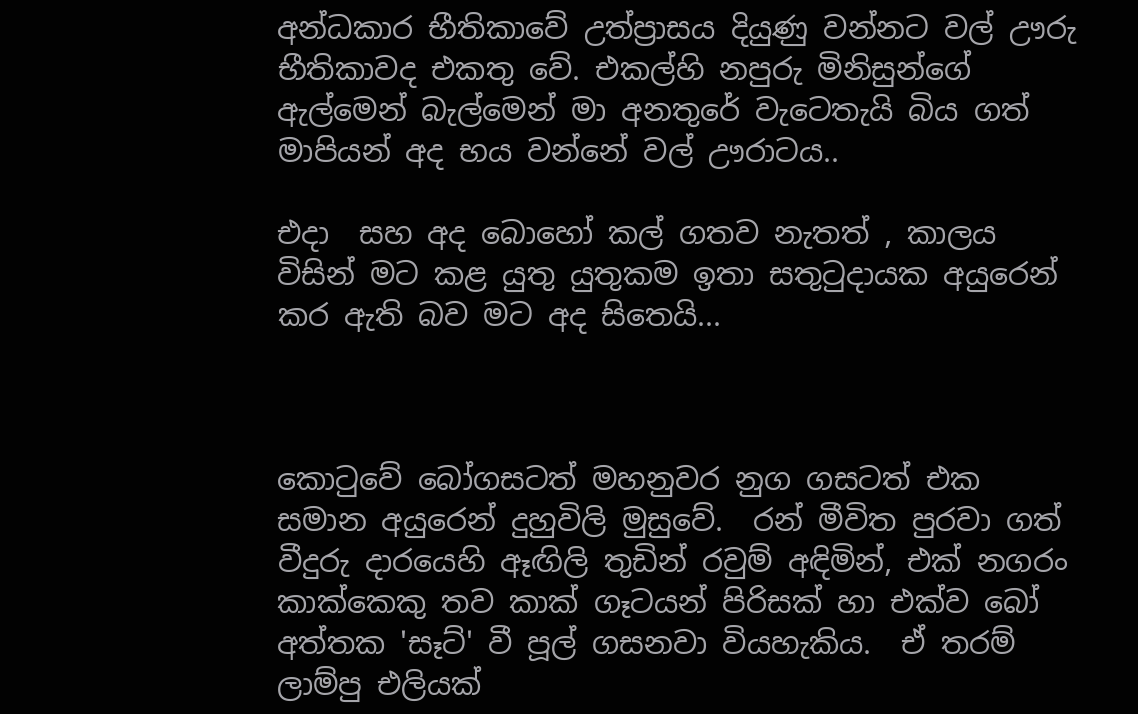අන්ධකාර භීතිකාවේ උත්ප්‍රාසය දියුණු වන්නට වල් ඌරු භීතිකාවද එකතු වේ. එකල්හි නපුරු මිනිසුන්ගේ ඇල්මෙන් බැල්මෙන් මා අනතුරේ වැටෙතැයි බිය ගත් මාපියන් අද භය වන්නේ වල් ඌරාටය..

එදා  සහ අද බොහෝ කල් ගතව නැතත් , කාලය විසින් මට කළ යුතු යුතුකම ඉතා සතු‍ටුදායක අයුරෙන් කර ඇති බව මට අද සිතෙයි...



කොටුවේ බෝගසටත් මහනුවර නුග ගසටත් එක සමාන අයුරෙන් දුහුවිලි මුසුවේ.  රන් මීවිත පුරවා ගත් වීදුරු දාරයෙහි ඈඟිලි තුඩින් රවුම් අඳිමින්, එක් නගරං කාක්කෙකු තව කාක් ගෑටයන් පිරිසක් හා එක්ව බෝ අත්තක 'සෑට්' වී පූල් ගසනවා වියහැකිය.  ඒ තරම් ලාම්පු එලියක්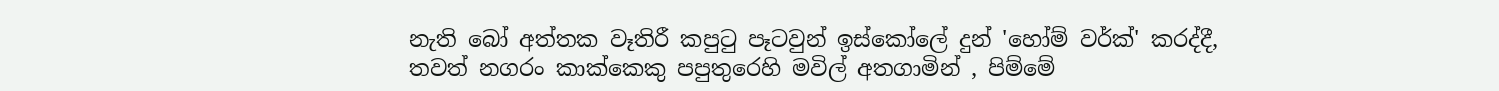නැති බෝ අත්තක වෑතිරී කපුටු පෑටවුන් ඉස්කෝලේ දුන් 'හෝම් වර්ක්' කරද්දී, තවත් නගරං කාක්කෙකු පපුතුරෙහි මවිල් අතගාමින් , පිම්මේ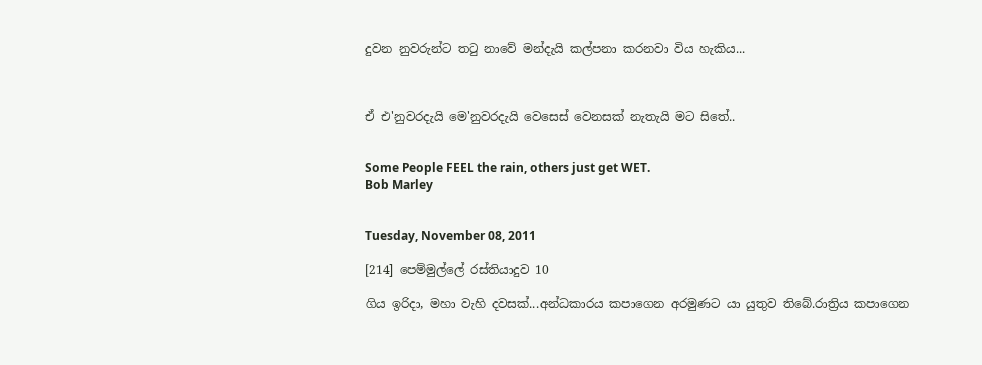දුවන නුවරුන්ට තටු නාවේ මන්දැයි කල්පනා කරනවා විය හැකිය...



ඒ එ'නුවරදැයි මෙ'නුවරදැයි වෙසෙස් වෙනසක් නැතැයි මට සිතේ..


Some People FEEL the rain, others just get WET.
Bob Marley


Tuesday, November 08, 2011

[214] පෙම්මුල්ලේ රස්තියාදුව 10

ගිය ඉරිදා, මහා වැහි දවසක්...අන්ධකාරය කපාගෙන අරමුණට යා යුතුව තිබේ.රාත්‍රිය කපාගෙන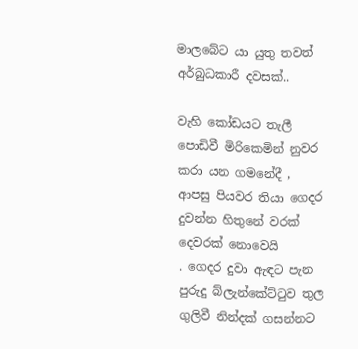මාලබේට යා යුතු තවත් අර්බුධකාරී දවසක්..

වැහි කෝඩයට තැලී පොඩිවී මිරිකෙමින් නුවර කරා යන ගමනේදී , ආපසු පියවර තියා ගෙදර දුවන්න හිතුනේ වරක් දෙවරක් නොවෙයි
. ගෙදර දුවා ඇඳට පැන පුරුදු බ්ලැන්කේට්‍ටුව තුල ගුලිවී නින්දක් ගසන්නට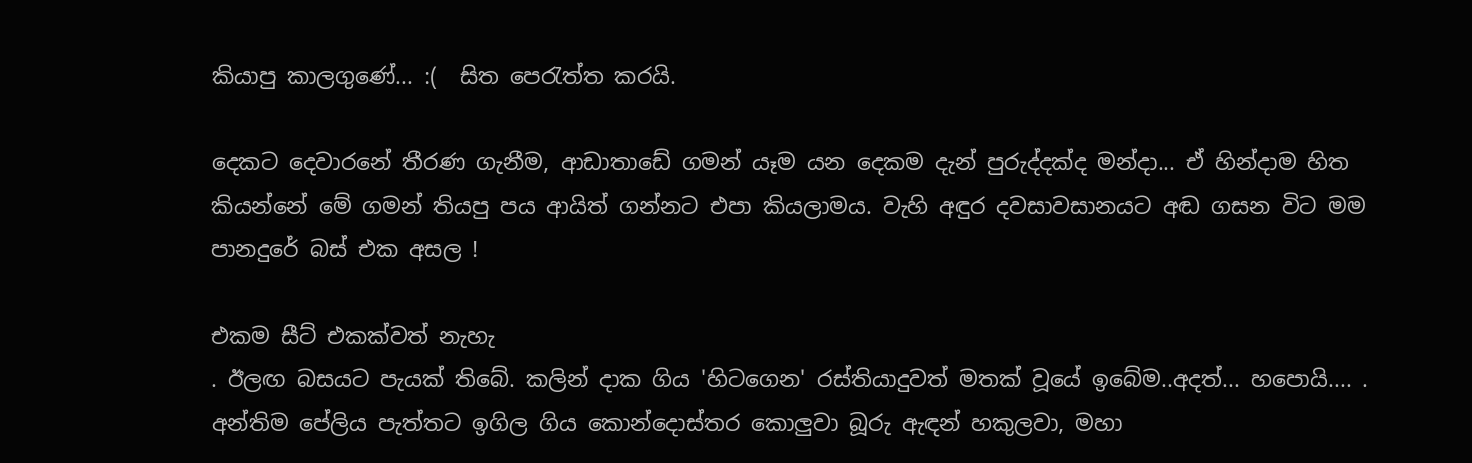කියාපු කාලගුණේ... :(  සිත පෙ‍රැත්ත කරයි.

දෙකට දෙවාරනේ තීරණ ගැනීම, ආඩාතාඩේ ගමන් යෑම යන දෙකම දැන් පුරුද්දක්ද මන්දා... ඒ හින්දාම හිත කියන්නේ මේ ගමන් තියපු පය ආයිත් ගන්නට එපා කියලාමය. වැහි අඳුර දවසාවසානයට අඬ ගසන විට මම පානදුරේ බස් එක අසල !

එකම සීට් එකක්වත් නැහැ
. ඊලඟ බසයට පැයක් තිබේ. කලින් දාක ගිය 'හිටගෙන' රස්තියාදුවත් මතක් වූයේ ඉබේම..අදත්... හපොයි.... . අන්තිම පේලිය පැත්තට ඉගිල ගිය කොන්දොස්තර කොලුවා බූරු ඇඳන් හකුලවා, මහා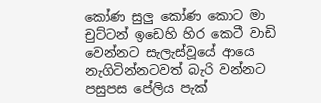කෝණ සුලු කෝණ කොට මා චුට්ටන් ඉඩෙහි හිර කෙටී වාඩි වෙන්නට සැලැස්වූයේ ආයෙ නැගිටින්නටවත් බැරි වන්නට පසුපස පේලිය පැක්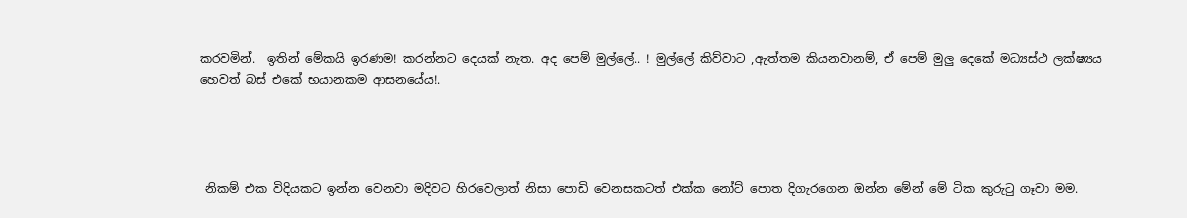කරවමින්.  ඉතින් මේකයි ඉරණම! කරන්නට දෙයක් නැත. අද පෙම් මුල්ලේ.. ! මුල්ලේ කිව්වාට ,ඇත්තම කියනවානම්, ඒ පෙම් මුලු දෙකේ මධ්‍යස්ථ ලක්ෂ්‍යය හෙවත් බස් එකේ භයානකම ආසනයේය!.




 නිකම් එක විදියකට ඉන්න වෙනවා මදිවට හිරවෙලාත් නිසා පොඩි වෙනසකටත් එක්ක නෝට් පොත දිගැරගෙන ඔන්න මේන් මේ ටික කුරු‍ටු ගෑවා මම.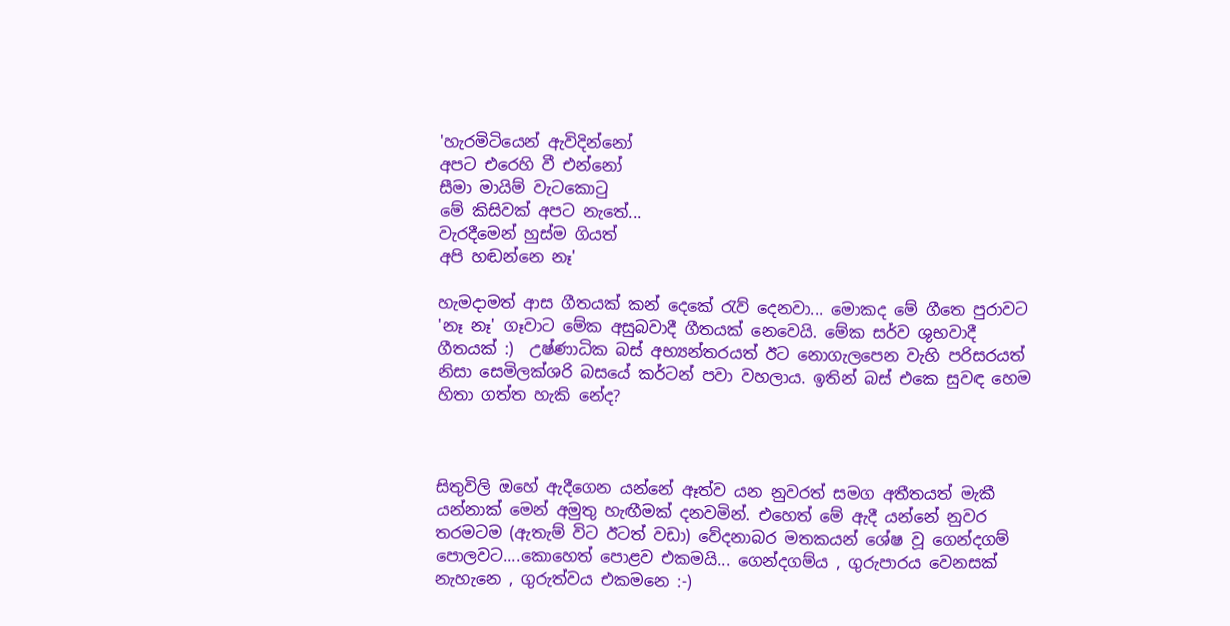'හැරමිටියෙන් ඇවිදින්නෝ
අපට එරෙහි වී එන්නෝ
සීමා මායිම් වැටකො‍ටු
මේ කිසිවක් අපට නැතේ...
වැරදීමෙන් හුස්ම ගියත්
අපි හඬන්නෙ නෑ'

හැමදාමත් ආස ගීතයක් කන් දෙකේ ‍රැව් දෙනවා... මොකද මේ ගීතෙ පුරාවට 'නෑ නෑ' ගෑවාට මේක අසුබවාදී ගීතයක් නෙවෙයි. මේක සර්ව ශුභවාදී ගීතයක් :)  උෂ්ණාධික බස් අභ්‍යන්තරයත් ඊට නොගැලපෙන වැහි පරිසරයත් නිසා සෙමිලක්ශරි බසයේ කර්ටන් පවා වහලාය. ඉතින් බස් එකෙ සුවඳ හෙම හිතා ගත්ත හැකි නේද?



සිතුවිලි ඔහේ ඇදීගෙන යන්නේ ඈත්ව යන නුවරත් සමග අතීතයත් මැකී යන්නාක් මෙන් අමුතු හැඟීමක් දනවමින්. එහෙත් මේ ඇදී යන්නේ නුවර තරමටම (ඇතැම් විට ඊටත් වඩා) වේදනාබර මතකයන් ශේෂ වූ ගෙන්දගම් පොලවට....කොහෙත් පොළව එකමයි... ගෙන්දගම්ය , ගුරුපාරය වෙනසක් නැහැනෙ , ගුරුත්වය එකමනෙ :-)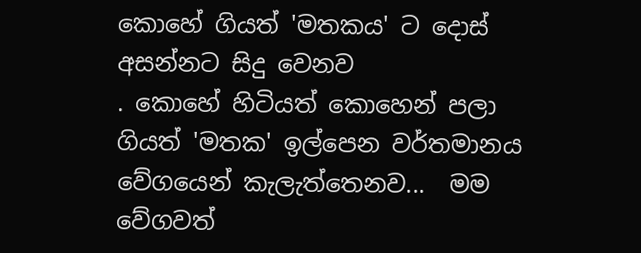කොහේ ගියත් 'මතකය' ට දොස් අසන්නට සිදු වෙනව
. කොහේ හිටියත් කොහෙන් පලා ගියත් 'මතක' ඉල්පෙන වර්තමානය වේගයෙන් කැලැත්තෙනව...  මම වේගවත්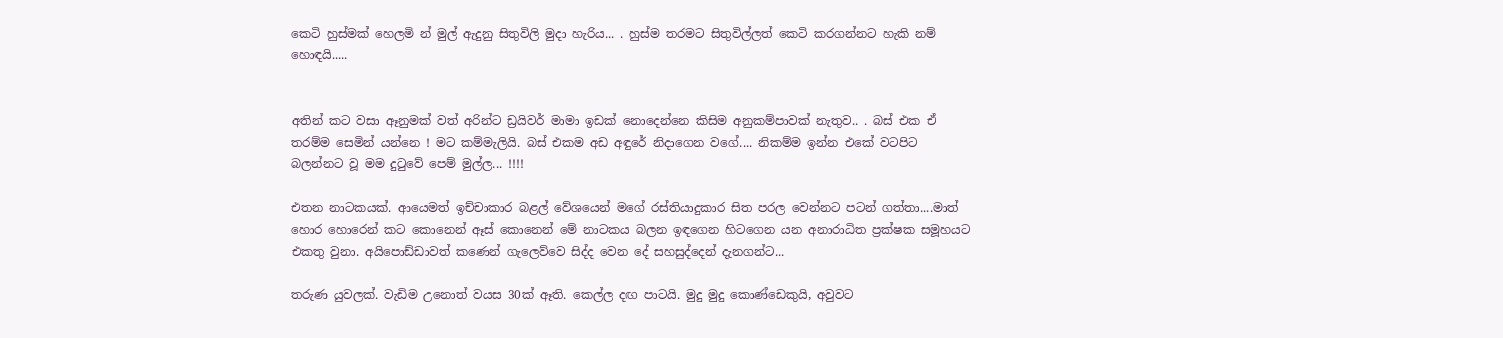කෙටි හුස්මක් හෙලමි න් මුල් ඇදුනු සිතුවිලි මුදා හැරිය... . හුස්ම තරමට සිතුවිල්ලත් කෙටි කරගන්නට හැකි නම් හොඳයි.....


අතින් කට වසා ඈනුමක් වත් අරින්ට ඩ්‍රයිවර් මාමා ඉඩක් නොදෙන්නෙ කිසිම අනුකම්පාවක් නැතුව.. . බස් එක ඒ තරම්ම සෙමින් යන්නෙ ! මට කම්මැලියි. බස් එකම අඩ අඳුරේ නිදාගෙන වගේ.... නිකම්ම ඉන්න එකේ වටපිට බලන්නට වූ මම දුටුවේ පෙම් මුල්ල... !!!!

එතන නාටකයක්. ආයෙමත් ඉච්චාකාර බළල් වේශයෙන් මගේ රස්තියාදුකාර සිත පරල වෙන්නට පටන් ගත්තා....මාත් හොර හොරෙන් කට කොනෙන් ඈස් කොනෙන් මේ නාටකය බලන ඉඳගෙන හිටගෙන යන අනාරාධිත ප්‍රක්ෂක සමූහයට එකතු වුනා. අයිපොඩ්ඩාවත් කණෙන් ගැලෙව්වෙ සිද්ද වෙන දේ සහසුද්දෙන් දැනගන්ට...

තරුණ යුවලක්. වැඩිම උනොත් වයස 30ක් ඈති. කෙල්ල දඟ පාටයි. මුදු මුදු කොණ්ඩෙකුයි, අවුවට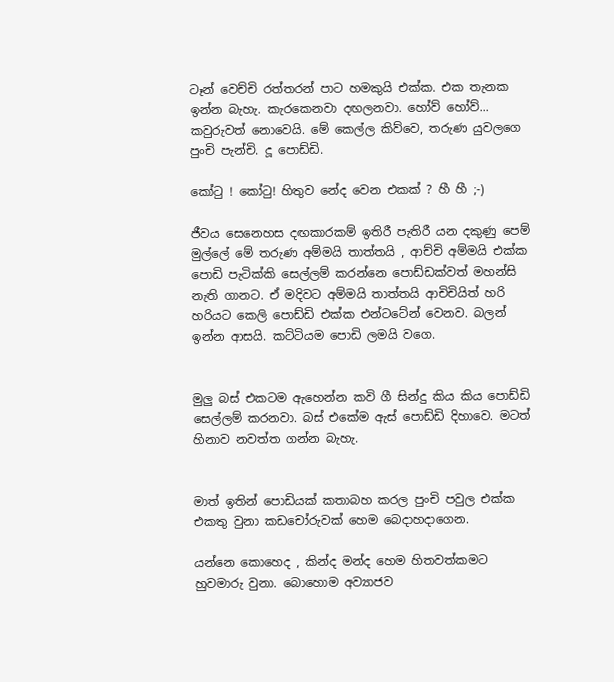ටෑන් වෙච්චි රත්තරන් පාට හමකුයි එක්ක. එක තැනක ඉන්න බැහැ. කැරකෙනවා දඟලනවා. හෝව් හෝව්... කවුරුවත් නොවෙයි. මේ කෙල්ල කිව්වෙ, තරුණ යුවලගෙ පුංචි පැන්චි. දූ පොඩ්ඩි.

කෝටු ! කෝටු! හිතුව නේද වෙන එකක් ? හී හී ;-)

ජීවය සෙනෙහස දඟකාරකම් ඉතිරී පැතිරී යන දකුණු පෙම් මුල්ලේ මේ තරුණ අම්මයි තාත්තයි , ආච්චි අම්මයි එක්ක පොඩි පැටික්කි සෙල්ලම් කරන්නෙ පොඩ්ඩක්වත් මහන්සි නැති ගානට. ඒ මදිවට අම්මයි තාත්තයි ආචිචියිත් හරි හරියට කෙලි පොඩ්ඩි එක්ක එන්ටටේන් වෙනව. බලන් ඉන්න ආසයි. කට්ටියම පොඩි ලමයි වගෙ.


මුලු බස් එකටම ඇහෙන්න කවි ගී සින්දු කිය කිය පොඩ්ඩි සෙල්ලම් කරනවා. බස් එකේම ඇස් පොඩ්ඩි දිහාවෙ. මටත් හිනාව නවත්ත ගන්න බැහැ.


මාත් ඉතින් පොඩියක් කතාබහ කරල පුංචි පවුල එක්ක එකතු වුනා කඩචෝරුවක් හෙම බෙදාහදාගෙන.

යන්නෙ කොහෙද , කින්ද මන්ද හෙම හිතවත්කමට හුවමාරු වුනා. බොහොම අව්‍යාජව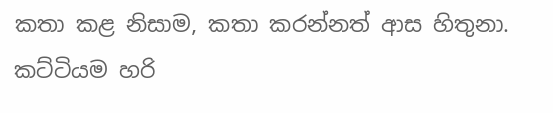කතා කළ නිසාම, කතා කරන්නත් ආස හිතුනා. කට්ටියම හරි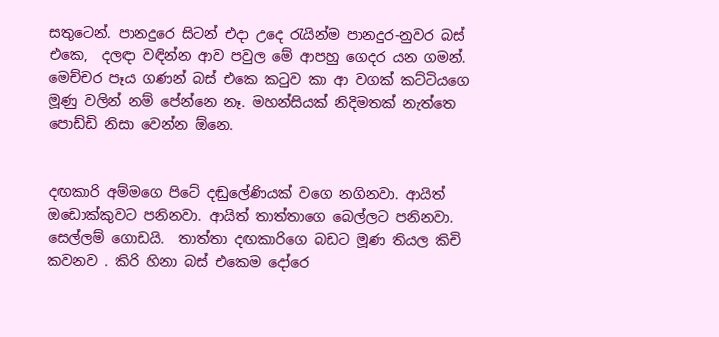සතුටෙන්. පානදුරෙ සිටන් එදා උදෙ රැයින්ම පානදුර-නුවර බස් එකෙ,  දලඳා වඳින්න ආව පවුල මේ ආපහු ගෙදර යන ගමන්. මෙච්චර පෑය ගණන් බස් එකෙ කටුව කා ආ වගක් කට්ටියගෙ මූණු වලින් නම් පේන්නෙ නෑ. මහන්සියක් නිදිමතක් නැත්තෙ පොඩ්ඩි නිසා වෙන්න ඕනෙ.


දඟකාරි අම්මගෙ පිටේ දඬුලේණියක් වගෙ නගිනවා. ආයිත් ඔඩොක්කුවට පනිනවා. ආයිත් තාත්තාගෙ බෙල්ලට පනිනවා. සෙල්ලම් ගොඩයි.  තාත්තා දඟකාරිගෙ බඩට මූණ තියල කිචි කවනව . කිරි හිනා බස් එකෙම දෝරෙ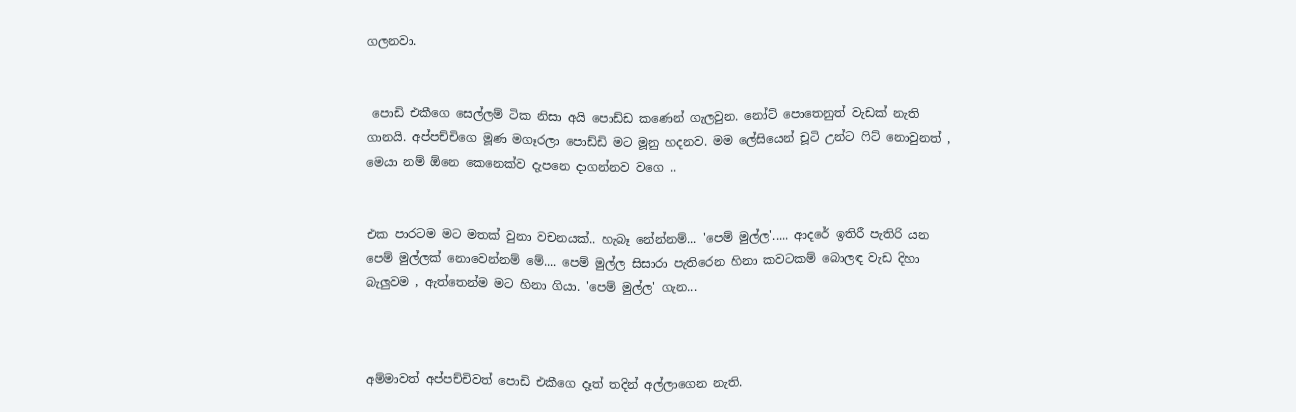ගලනවා.


 පොඩි එකීගෙ සෙල්ලම් ටික නිසා අයි පොඩ්ඩ කණෙන් ගැලවුන. නෝට් පොතෙනුත් වැඩක් නැති ගානයි. අප්පච්චිගෙ මූණ මගෑරලා පොඩ්ඩි මට මූනු හදනව. මම ලේසියෙන් චූටි උන්ට ෆිට් නොවුනත් , මෙයා නම් ඕනෙ කෙනෙක්ව දැපනෙ දාගන්නව වගෙ ..


එක පාරටම මට මතක් වුනා වචනයක්.. හැබෑ නේන්නම්... 'පෙම් මුල්ල'..... ආදරේ ඉතිරී පැතිරි යන පෙම් මුල්ලක් නොවෙන්නම් මේ.... පෙම් මුල්ල සිසාරා පැතිරෙන හිනා කවටකම් බොලඳ වැඩ දිහා බැලුවම , ඇත්තෙන්ම මට හිනා ගියා. 'පෙම් මුල්ල' ගැන...



අම්මාවත් අප්පච්චිවත් පොඩි එකීගෙ දෑත් තදින් අල්ලාගෙන නැති.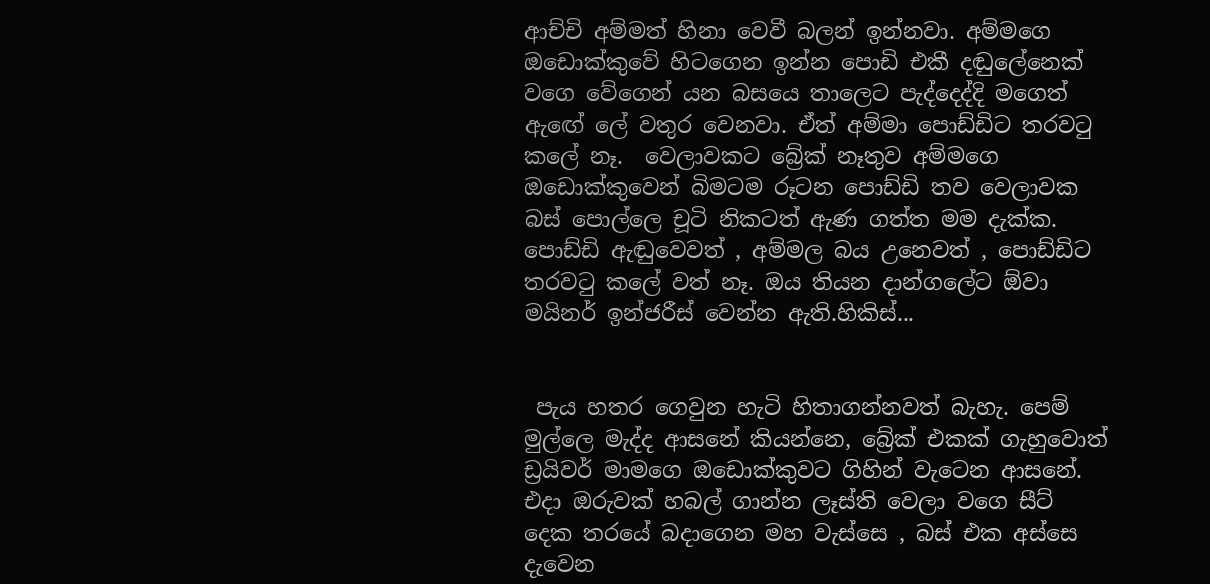ආච්චි අම්මත් හිනා වෙවී බලන් ඉන්නවා. අම්මගෙ ඔඩොක්කුවේ හිටගෙන ඉන්න පොඩි එකී දඬුලේනෙක් වගෙ වේගෙන් යන බසයෙ තාලෙට පැද්දෙද්දි මගෙත් ඇඟේ ලේ වතුර වෙනවා. ඒත් අම්මා පොඩ්ඩිට තරවටු කලේ නෑ.  වෙලාවකට බ්‍රේක් නෑතුව අම්මගෙ ඔඩොක්කුවෙන් බිමටම රූටන පොඩ්ඩි තව වෙලාවක බස් පොල්ලෙ චූටි නිකටත් ඇණ ගත්ත මම දැක්ක. පොඩ්ඩි ඇඬුවෙවත් , අම්මල බය උනෙවත් , පොඩ්ඩිට තරවටු කලේ වත් නෑ. ඔය තියන දාන්ගලේට ඕවා මයිනර් ඉන්ජරීස් වෙන්න ඇති.හිකිස්...


 පැය හතර ගෙවුන හැටි හිතාගන්නවත් බැහැ. පෙම් මුල්ලෙ මැද්ද ආසනේ කියන්නෙ, බ්‍රේක් එකක් ගැහුවොත් ඩ්‍රයිවර් මාමගෙ ඔඩොක්කුවට ගිහින් වැටෙන ආසනේ. එදා ඔරුවක් හබල් ගාන්න ලෑස්ති වෙලා වගෙ සීට් දෙක තරයේ බදාගෙන මහ වැස්සෙ , බස් එක අස්සෙ දැවෙන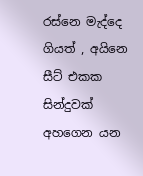රස්නෙ මැද්දෙ ගියත් , අයිනෙ සීට් එකක සින්දුවක් අහගෙන යන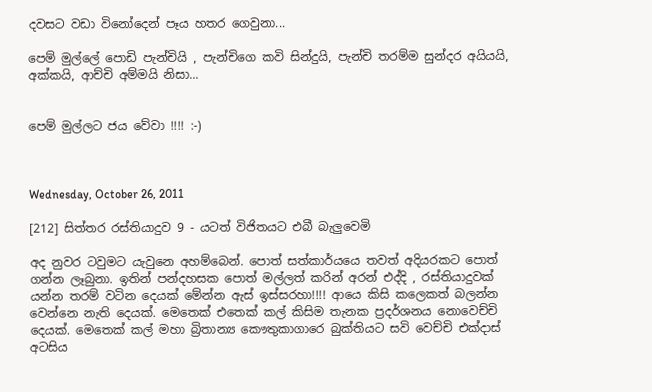දවසට වඩා විනෝදෙන් පෑය හතර ගෙවුනා...

පෙම් මුල්ලේ පොඩි පැන්චියි , පැන්චිගෙ කවි සින්දුයි, පැන්චි තරම්ම සුන්දර අයියයි, අක්කයි, ආච්චි අම්මයි නිසා...


පෙම් මුල්ලට ජය වේවා !!!! :-)



Wednesday, October 26, 2011

[212] සිත්තර රස්තියාදුව 9 - යටත් විජිතයට එබී බැලුවෙමි

අද නුවර ටවුමට යැවුනෙ අහම්බෙන්. පොත් සත්කාර්යයෙ තවත් අදියරකට පොත් ගන්න ලෑබුනා. ඉතින් පන්දහසක පොත් මල්ලත් කරින් අරන් එද්දි , රස්තියාදුවක් යන්න තරම් වටින දෙයක් මේන්න ඇස් ඉස්සරහා!!!! ආයෙ කිසි කලෙකත් බලන්න වෙන්නෙ නැති දෙයක්. මෙතෙක් එතෙක් කල් කිසිම තැනක ප්‍රදර්ශනය නොවෙච්චි දෙයක්. මෙතෙක් කල් මහා බ්‍රිතාන්‍ය කෞතුකාගාරෙ බුක්තියට සවි වෙච්චි එක්දාස් අටසිය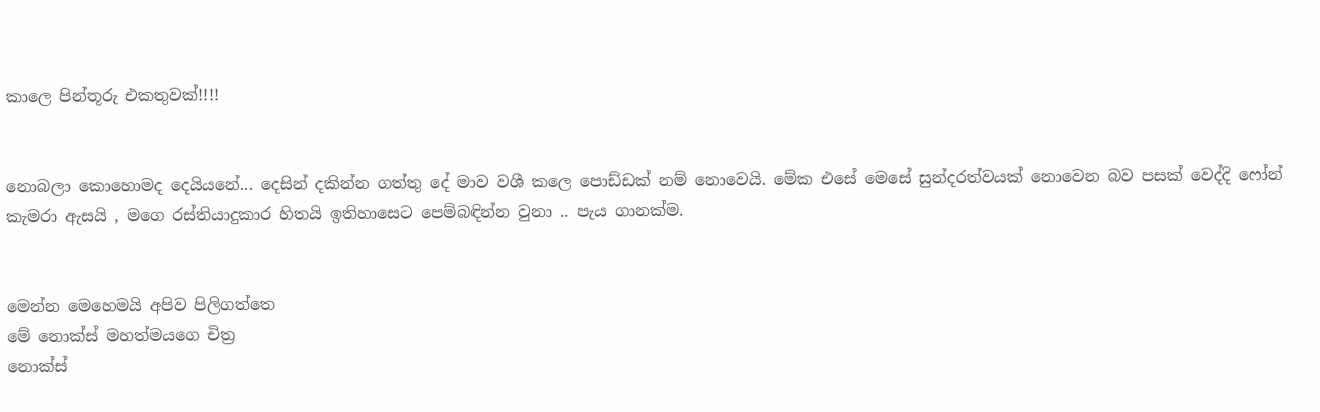කාලෙ පින්තූරු එකතුවක්!!!!


නොබලා කොහොමද දෙයියනේ... දෙසින් දකින්න ගත්තු දේ මාව වශී කලෙ පොඩ්ඩක් නම් නොවෙයි. මේක එසේ මෙසේ සුන්දරත්වයක් නොවෙන බව පසක් වෙද්දි ෆෝන් කැමරා ඇසයි , මගෙ රස්තියාදුකාර හිතයි ඉතිහාසෙට පෙම්බඳින්න වුනා .. පැය ගානක්ම.


මෙන්න මෙහෙමයි අපිව පිලිගත්තෙ
මේ නොක්ස් මහත්මයගෙ චිත්‍ර
නොක්ස්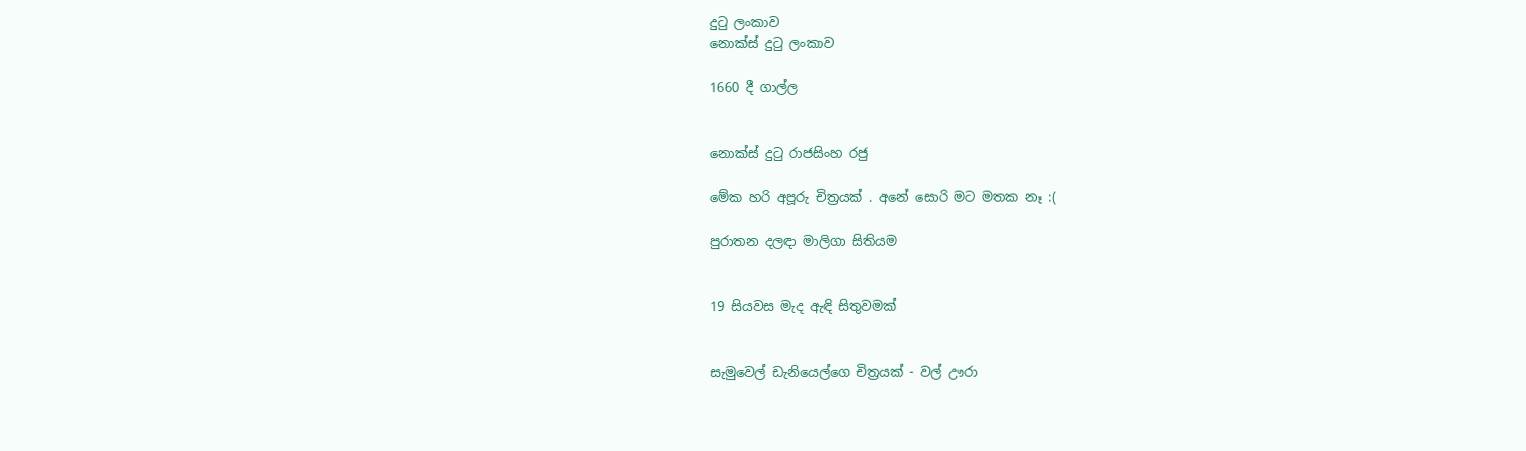දුටු ලංකාව
නොක්ස් දුටු ලංකාව

1660 දී ගාල්ල


නොක්ස් දුටු රාජසිංහ රජු

මේක හරි අපූරු චිත්‍රයක් . අනේ සොරි මට මතක නෑ :(

පුරාතන දලඳා මාලිගා සිතියම


19 සියවස මැද ඇඳි සිතුවමක්


සැමුවෙල් ඩැනියෙල්ගෙ චිත්‍රයක් - වල් ඌරා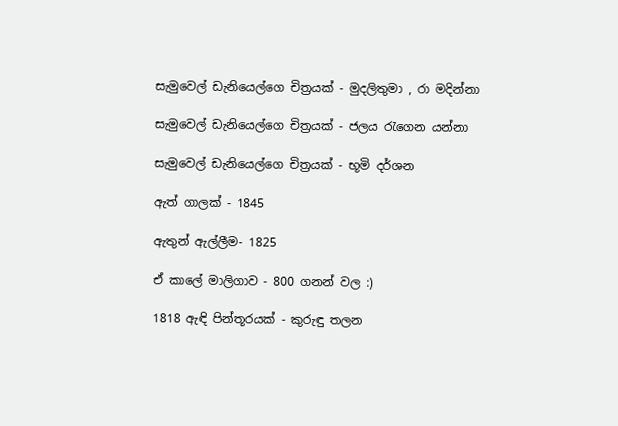සැමුවෙල් ඩැනියෙල්ගෙ චිත්‍රයක් - මුදලිතුමා , රා මදින්නා

සැමුවෙල් ඩැනියෙල්ගෙ චිත්‍රයක් - ජලය රැගෙන යන්නා

සැමුවෙල් ඩැනියෙල්ගෙ චිත්‍රයක් - භූමි දර්ශන

ඇත් ගාලක් - 1845

ඇතුන් ඇල්ලීම- 1825

ඒ කාලේ මාලිගාව - 800 ගනන් වල :)

1818 ඇඳි පින්තූරයක් - කුරුඳු තලන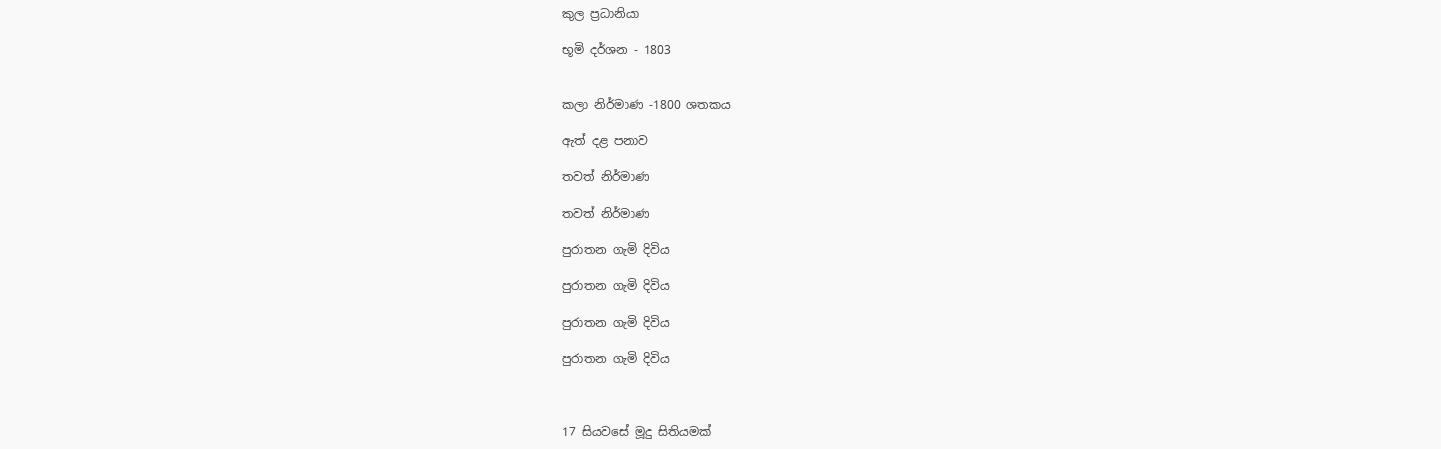කුල ප්‍රධානියා

භූමි දර්ශන - 1803


කලා නිර්මාණ -1800 ශතකය

ඇත් දළ පනාව

තවත් නිර්මාණ

තවත් නිර්මාණ

පුරාතන ගැමි දිවිය

පුරාතන ගැමි දිවිය

පුරාතන ගැමි දිවිය

පුරාතන ගැමි දිවිය



17 සියවසේ මූදු සිතියමක්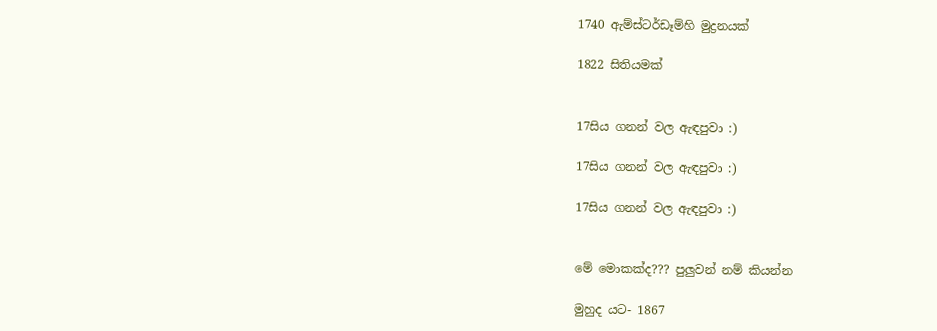1740 ඇම්ස්ටර්ඩෑම්හි මුද්‍රනයක්

1822 සිතියමක්


17සිය ගනන් වල ඇඳපුවා :)

17සිය ගනන් වල ඇඳපුවා :)

17සිය ගනන් වල ඇඳපුවා :)


මේ මොකක්ද??? පුලුවන් නම් කියන්න

මුහුද යට- 1867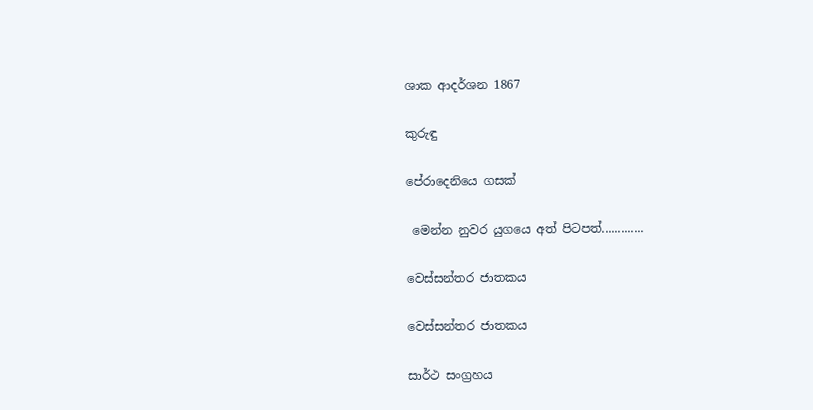ශාක ආදර්ශන 1867

කුරුඳු

පේරාදෙනියෙ ගසක්

 මෙන්න නුවර යුගයෙ අත් පිටපත්.............

වෙස්සන්තර ජාතකය

වෙස්සන්තර ජාතකය

සාර්ථ සංග්‍රහය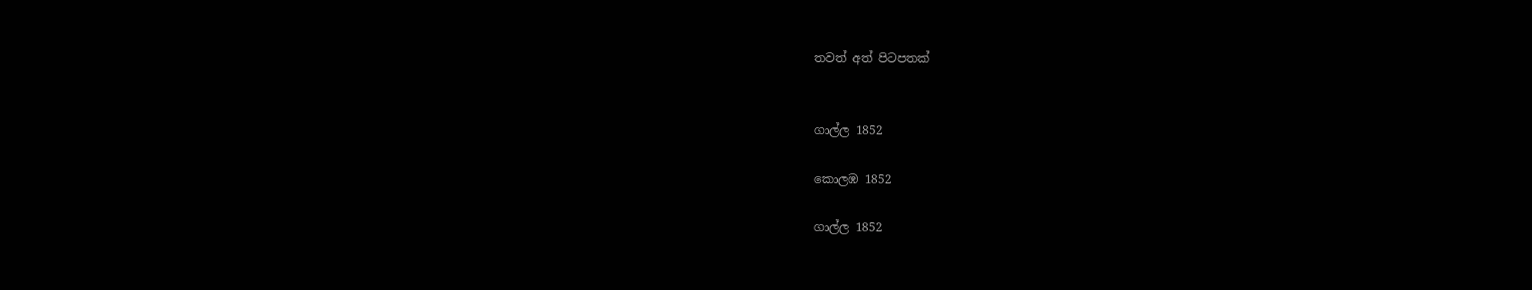තවත් අත් පිටපතක්


ගාල්ල 1852

කොලඹ 1852

ගාල්ල 1852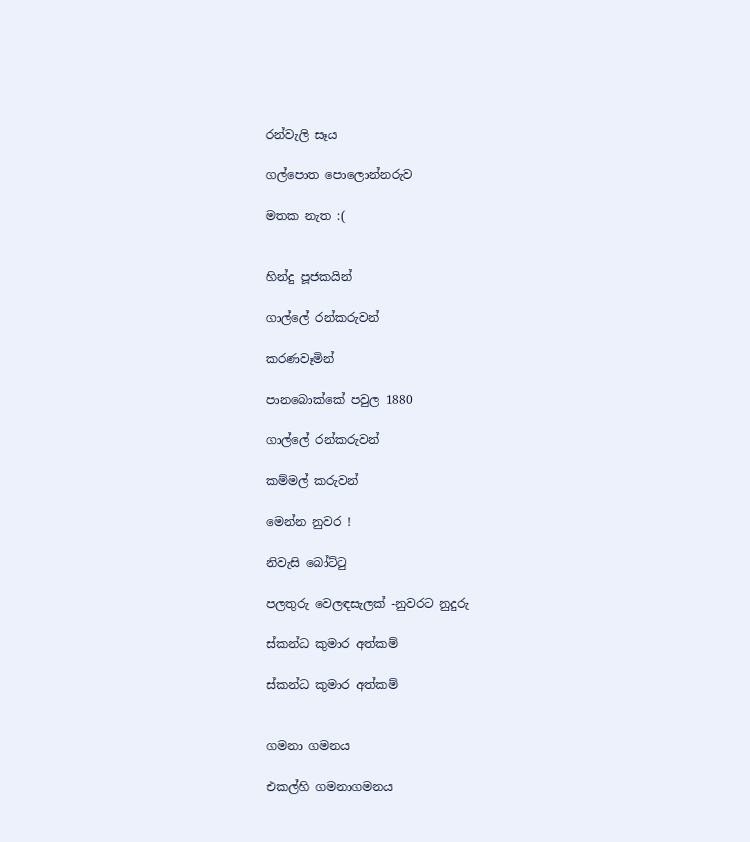රන්වැලි සෑය

ගල්පොත පොලොන්නරුව

මතක නැත :(


හින්දු පූජකයින්

ගාල්ලේ රන්කරුවන්

කරණවෑමින්

පානබොක්කේ පවුල 1880

ගාල්ලේ රන්කරුවන්

කම්මල් කරුවන්

මෙන්න නුවර !

නිවැසි බෝට්ටු

පලතුරු වෙලඳසැලක් -නුවරට නුදුරු

ස්කන්ධ කුමාර අත්කම්

ස්කන්ධ කුමාර අත්කම්


ගමනා ගමනය

එකල්හි ගමනාගමනය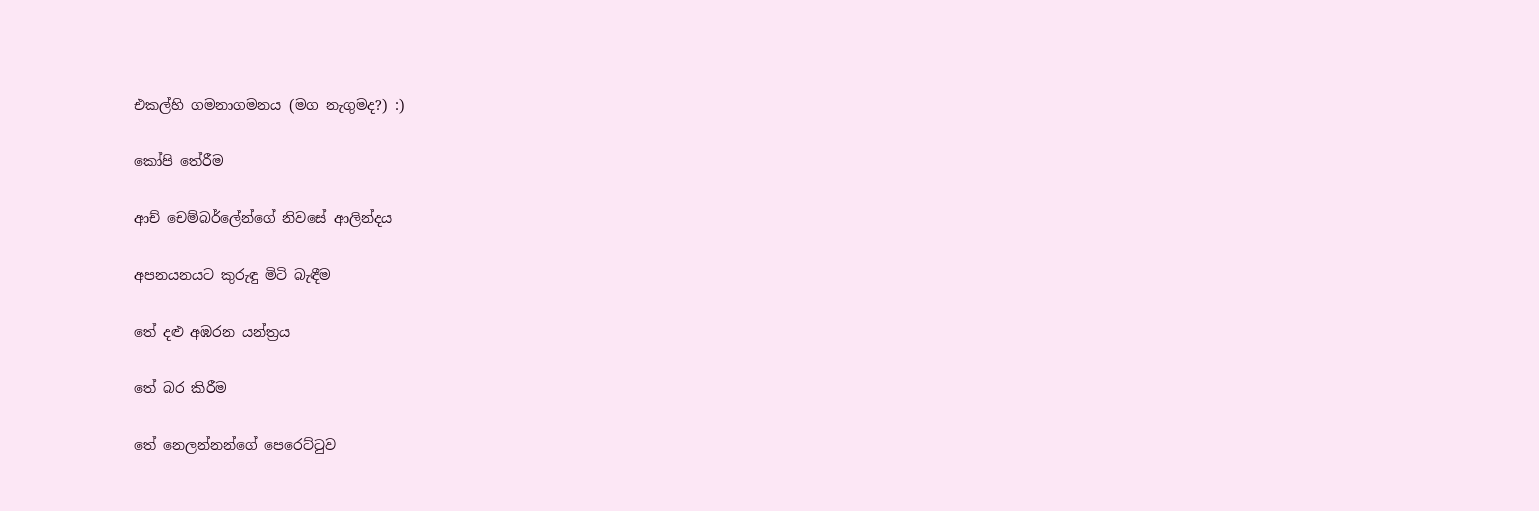එකල්හි ගමනාගමනය (මග නැගුමද?) :)

කෝපි තේරීම

ආච් චෙම්බර්ලේන්ගේ නිවසේ ආලින්දය

අපනයනයට කුරුඳු මිටි බැඳීම

තේ දළු අඹරන යන්ත්‍රය

තේ බර කිරීම

තේ නෙලන්නන්ගේ පෙරෙට්ටුව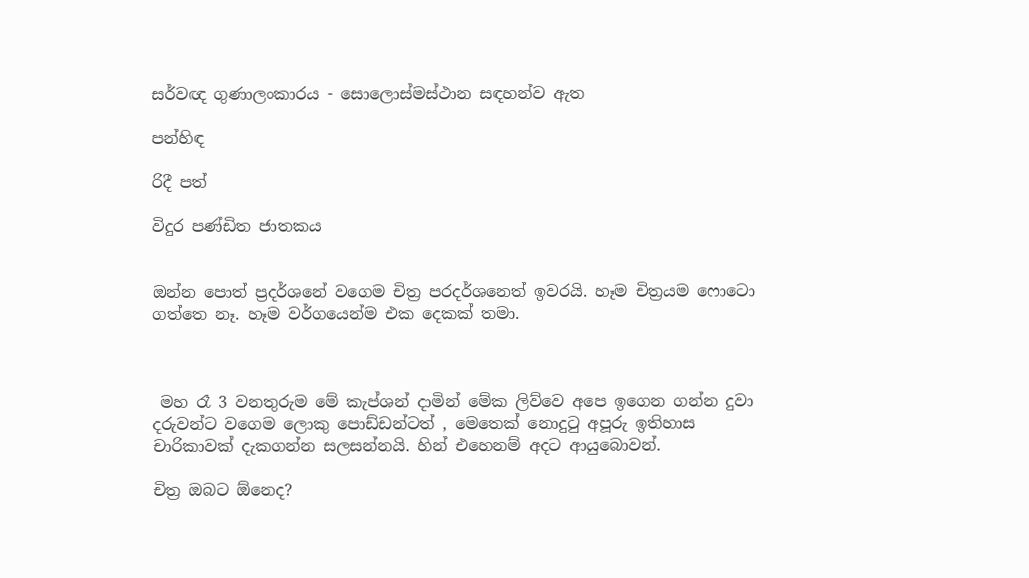සර්වඥ ගුණාලංකාරය - සොලොස්මස්ථාන සඳහන්ව ඇත

පන්හිඳ

රිදී පත්

විදුර පණ්ඩිත ජාතකය


ඔන්න පොත් ප්‍රදර්ශනේ වගෙම චිත්‍ර පරදර්ශනෙත් ඉවරයි. හෑම චිත්‍රයම ෆොටො ගත්තෙ නෑ. හෑම වර්ගයෙන්ම එක දෙකක් තමා.



 මහ රෑ 3 වනතුරුම මේ කැප්ශන් දාමින් මේක ලිව්වෙ අපෙ ඉගෙන ගන්න දුවා දරුවන්ට වගෙම ලොකු පොඩ්ඩන්ටත් , මෙතෙක් නොදුටු අපූරු ඉතිහාස චාරිකාවක් දැකගන්න සලසන්නයි. හින් එහෙනම් අදට ආයුබොවන්.

චිත්‍ර ඔබට ඕනෙද?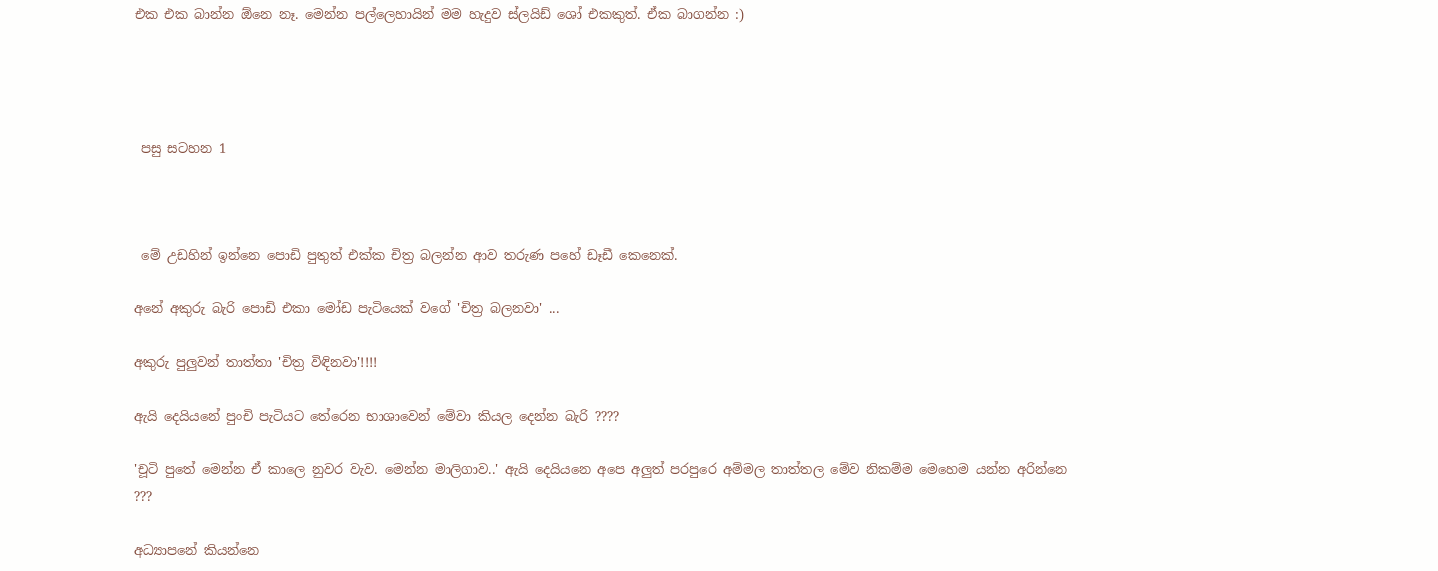එක එක බාන්න ඕනෙ නෑ. මෙන්න පල්ලෙහායින් මම හැදුව ස්ලයිඩ් ශෝ එකකුත්. ඒක බාගන්න :)




 පසු සටහන 1



 මේ උඩහින් ඉන්නෙ පොඩි පුතුත් එක්ක චිත්‍ර බලන්න ආව තරුණ පහේ ඩෑඩී කෙනෙක්.

අනේ අකුරු බැරි පොඩි එකා මෝඩ පැටියෙක් වගේ 'චිත්‍ර බලනවා' ...

අකුරු පුලුවන් තාත්තා 'චිත්‍ර විඳිනවා'!!!!

ඇයි දෙයියනේ පුංචි පැටියට තේරෙන භාශාවෙන් මේවා කියල දෙන්න බැරි ????

'චූටි පුතේ මෙන්න ඒ කාලෙ නුවර වැව. මෙන්න මාලිගාව..' ඇයි දෙයියනෙ අපෙ අලුත් පරපුරෙ අම්මල තාත්තල මේව නිකම්ම මෙහෙම යන්න අරින්නෙ ???

අධ්‍යාපනේ කියන්නෙ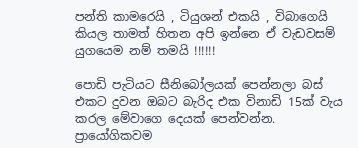පන්ති කාමරෙයි , ටියුශන් එකයි , විබාගෙයි කියල තාමත් හිතන අපි ඉන්නෙ ඒ වැඩවසම් යුගයෙම නම් තමයි !!!!!!

පොඩි පැටියට සීනිබෝලයක් පෙන්නලා බස් එකට දුවන ඔබට බැරිද එක විනාඩි 15ක් වැය කරල මේවාගෙ දෙයක් පෙන්වන්න. ප්‍රායෝගිකවම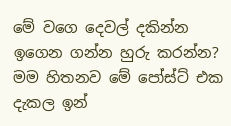මේ වගෙ දෙවල් දකින්න ඉගෙන ගන්න හුරු කරන්න? මම හිතනව මේ පෝස්ට් එක දැකල ඉන්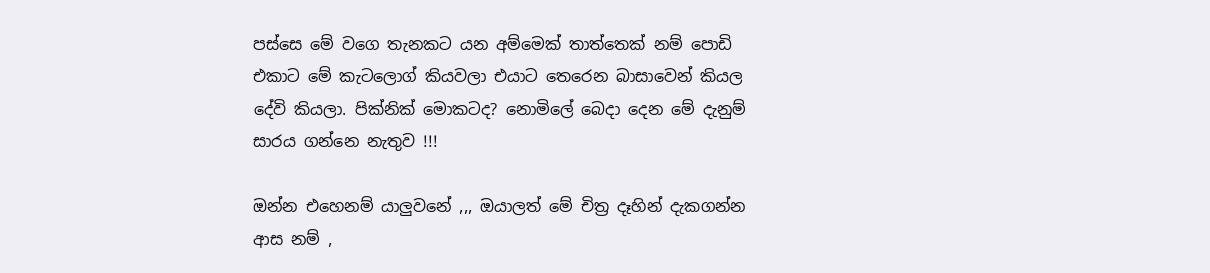පස්සෙ මේ වගෙ තැනකට යන අම්මෙක් තාත්තෙක් නම් පොඩි එකාට මේ කැටලොග් කියවලා එයාට තෙරෙන බාසාවෙන් කියල දේවි කියලා. පික්නික් මොකටද? නොමිලේ බෙදා දෙන මේ දැනුම් සාරය ගන්නෙ නැතුව !!!

ඔන්න එහෙනම් යාලුවනේ ,,, ඔයාලත් මේ චිත්‍ර දෑහින් දැකගන්න ආස නම් ,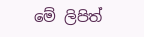මේ ලිපිත්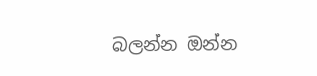බලන්න ඔන්න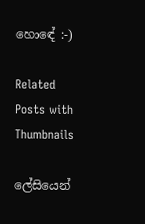හොඳේ :-)

Related Posts with Thumbnails

ලේසියෙන්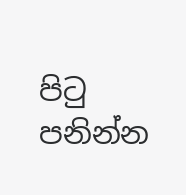පිටු පනින්න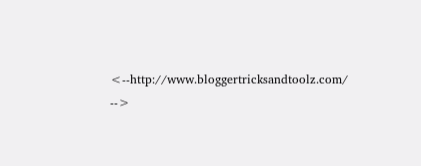<--http://www.bloggertricksandtoolz.com/ -->